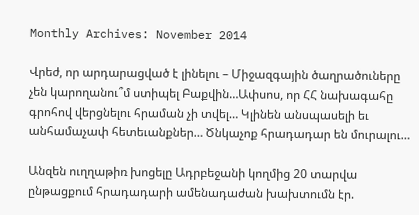Monthly Archives: November 2014

Վրեժ, որ արդարացված է լինելու – Միջազգային ծաղրածուները չեն կարողանու՞մ ստիպել Բաքվին…Ափսոս, որ ՀՀ նախագահը գրոհով վերցնելու հրաման չի տվել… Կլինեն անսպասելի եւ անհամաչափ հետեւանքներ… Ծնկաչոք հրադադար են մուրալու…

Անզեն ուղղաթիռ խոցելը Ադրբեջանի կողմից 20 տարվա ընթացքում հրադադարի ամենադաժան խախտումն էր.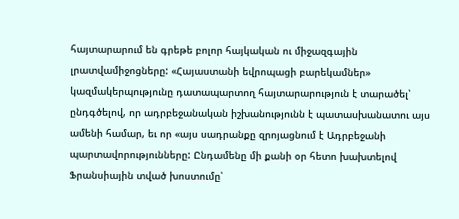հայտարարում են գրեթե բոլոր հայկական ու միջազգային լրատվամիջոցները: «Հայաստանի եվրոպացի բարեկամներ» կազմակերպությունը դատապարտող հայտարարություն է տարածել՝ ընդգծելով, որ ադրբեջանական իշխանությունն է պատասխանատու այս ամենի համար, եւ որ «այս սադրանքը զրոյացնում է Ադրբեջանի պարտավորությունները: Ընդամենը մի քանի օր հետո խախտելով Ֆրանսիային տված խոստումը՝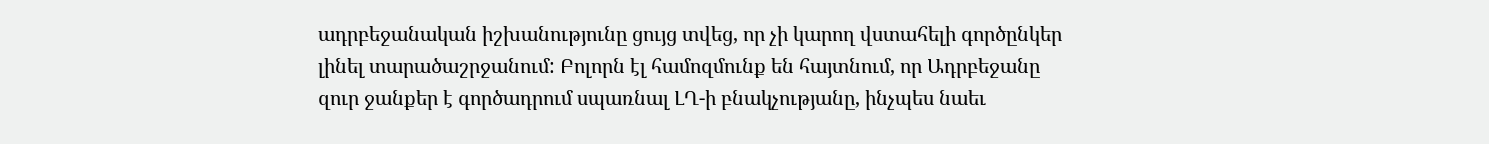ադրբեջանական իշխանությունը ցույց տվեց, որ չի կարող վստահելի գործընկեր լինել տարածաշրջանում: Բոլորն էլ համոզմունք են հայտնում, որ Ադրբեջանը զուր ջանքեր է գործադրում սպառնալ ԼՂ-ի բնակչությանը, ինչպես նաեւ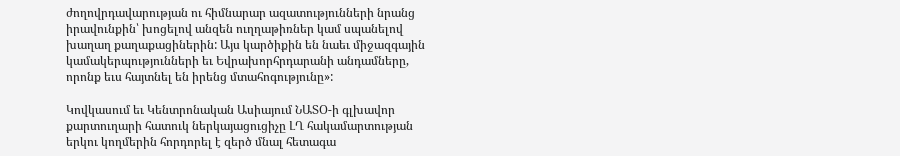ժողովրդավարության ու հիմնարար ազատությունների նրանց իրավունքին՝ խոցելով անզեն ուղղաթիռներ կամ սպանելով խաղաղ քաղաքացիներին: Այս կարծիքին են նաեւ միջազգային կամակերպությունների եւ Եվրախորհրդարանի անդամները, որոնք եւս հայտնել են իրենց մտահոգությունը»:

Կովկասում եւ Կենտրոնական Ասիայում ՆԱՏՕ-ի գլխավոր քարտուղարի հատուկ ներկայացուցիչը ԼՂ հակամարտության երկու կողմերին հորդորել է զերծ մնալ հետագա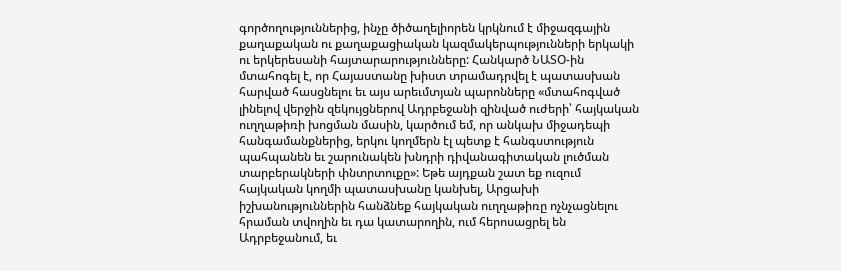գործողություններից, ինչը ծիծաղելիորեն կրկնում է միջազգային քաղաքական ու քաղաքացիական կազմակերպությունների երկակի ու երկերեսանի հայտարարությունները: Հանկարծ ՆԱՏՕ-ին մտահոգել է, որ Հայաստանը խիստ տրամադրվել է պատասխան հարված հասցնելու եւ այս արեւմտյան պարոնները «մտահոգված լինելով վերջին զեկույցներով Ադրբեջանի զինված ուժերի՝ հայկական ուղղաթիռի խոցման մասին, կարծում եմ, որ անկախ միջադեպի հանգամանքներից, երկու կողմերն էլ պետք է հանգստություն պահպանեն եւ շարունակեն խնդրի դիվանագիտական լուծման տարբերակների փնտրտուքը»: Եթե այդքան շատ եք ուզում հայկական կողմի պատասխանը կանխել, Արցախի իշխանություններին հանձնեք հայկական ուղղաթիռը ոչնչացնելու հրաման տվողին եւ դա կատարողին, ում հերոսացրել են Ադրբեջանում, եւ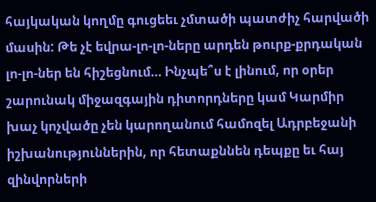հայկական կողմը գուցեեւ չմտածի պատժիչ հարվածի մասին: Թե չէ եվրա-լո-լո-ները արդեն թուրք-քրդական լո-լո-ներ են հիշեցնում… Ինչպե՞ս է լինում, որ օրեր շարունակ միջազգային դիտորդները կամ Կարմիր խաչ կոչվածը չեն կարողանում համոզել Ադրբեջանի իշխանություններին, որ հետաքննեն դեպքը եւ հայ զինվորների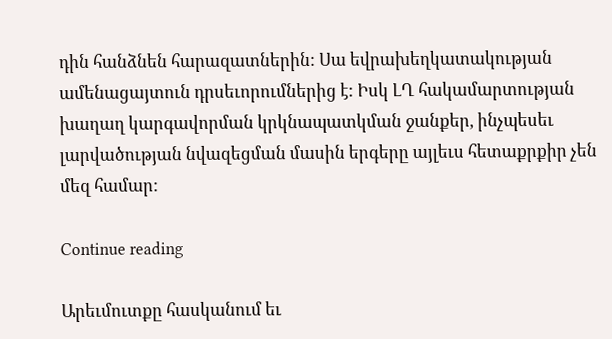դին հանձնեն հարազատներին: Սա եվրախեղկատակության ամենացայտուն դրսեւորումներից է: Իսկ ԼՂ հակամարտության խաղաղ կարգավորման կրկնապատկման ջանքեր, ինչպեսեւ լարվածության նվազեցման մասին երգերը այլեւս հետաքրքիր չեն մեզ համար:

Continue reading

Արեւմուտքը հասկանում եւ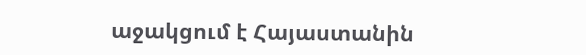աջակցում է Հայաստանին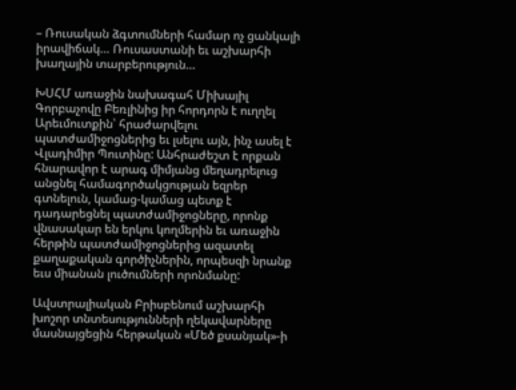– Ռուսական ձգտումների համար ոչ ցանկալի իրավիճակ… Ռուսաստանի եւ աշխարհի խաղային տարբերություն…

ԽՍՀՄ առաջին նախագահ Միխայիլ Գորբաչովը Բեռլինից իր հորդորն է ուղղել Արեւմուտքին՝ հրաժարվելու պատժամիջոցներից եւ լսելու այն, ինչ ասել է Վլադիմիր Պուտինը: Անհրաժեշտ է որքան հնարավոր է արագ միմյանց մեղադրելուց անցնել համագործակցության եզրեր գտնելուն, կամաց-կամաց պետք է դադարեցնել պատժամիջոցները, որոնք վնասակար են երկու կողմերին եւ առաջին հերթին պատժամիջոցներից ազատել քաղաքական գործիչներին, որպեսզի նրանք եւս միանան լուծումների որոնմանը:

Ավստրալիական Բրիսբենում աշխարհի խոշոր տնտեսությունների ղեկավարները մասնայցեցին հերթական «Մեծ քսանյակ»-ի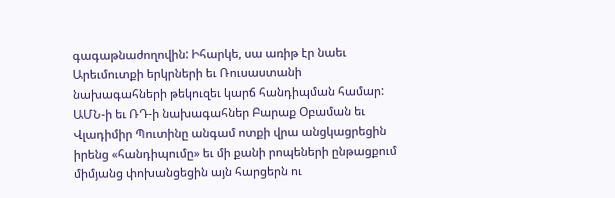գագաթնաժողովին: Իհարկե, սա առիթ էր նաեւ Արեւմուտքի երկրների եւ Ռուսաստանի նախագահների թեկուզեւ կարճ հանդիպման համար: ԱՄՆ-ի եւ ՌԴ-ի նախագահներ Բարաք Օբաման եւ Վլադիմիր Պուտինը անգամ ոտքի վրա անցկացրեցին իրենց «հանդիպումը» եւ մի քանի րոպեների ընթացքում միմյանց փոխանցեցին այն հարցերն ու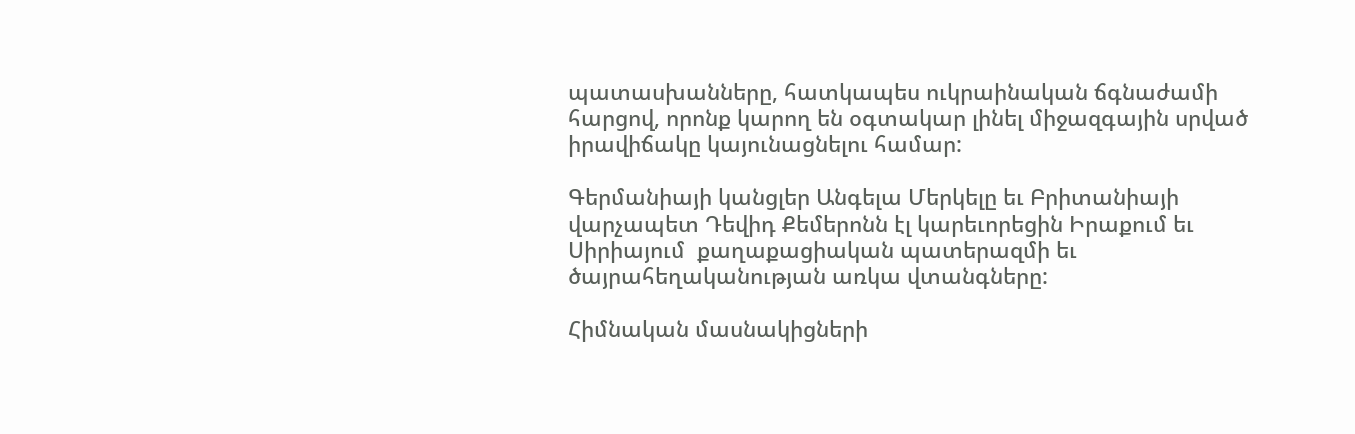պատասխանները, հատկապես ուկրաինական ճգնաժամի հարցով, որոնք կարող են օգտակար լինել միջազգային սրված իրավիճակը կայունացնելու համար:

Գերմանիայի կանցլեր Անգելա Մերկելը եւ Բրիտանիայի վարչապետ Դեվիդ Քեմերոնն էլ կարեւորեցին Իրաքում եւ Սիրիայում  քաղաքացիական պատերազմի եւ ծայրահեղականության առկա վտանգները:

Հիմնական մասնակիցների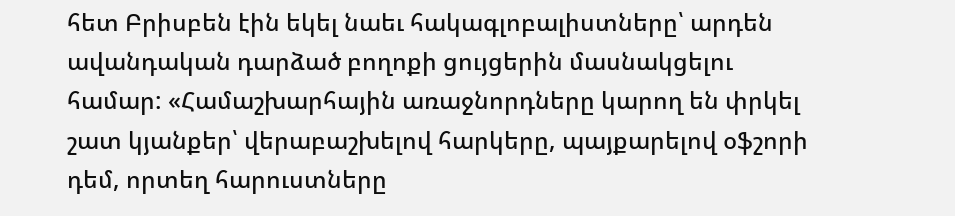հետ Բրիսբեն էին եկել նաեւ հակագլոբալիստները՝ արդեն ավանդական դարձած բողոքի ցույցերին մասնակցելու համար: «Համաշխարհային առաջնորդները կարող են փրկել շատ կյանքեր՝ վերաբաշխելով հարկերը, պայքարելով օֆշորի դեմ, որտեղ հարուստները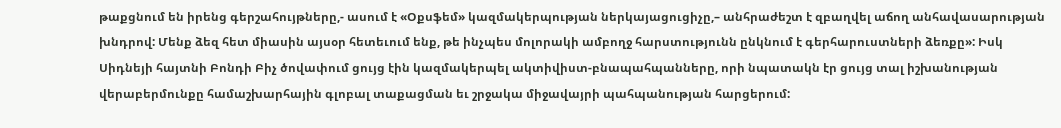թաքցնում են իրենց գերշահույթները,- ասում է «Օքսֆեմ» կազմակերպության ներկայացուցիչը,– անհրաժեշտ է զբաղվել աճող անհավասարության խնդրով: Մենք ձեզ հետ միասին այսօր հետեւում ենք, թե ինչպես մոլորակի ամբողջ հարստությունն ընկնում է գերհարուստների ձեռքը»: Իսկ Սիդնեյի հայտնի Բոնդի Բիչ ծովափում ցույց էին կազմակերպել ակտիվիստ-բնապահպանները, որի նպատակն էր ցույց տալ իշխանության վերաբերմունքը համաշխարհային գլոբալ տաքացման եւ շրջակա միջավայրի պահպանության հարցերում: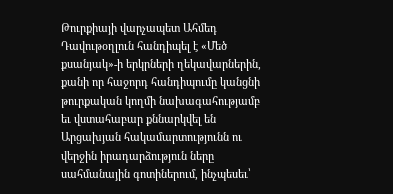Թուրքիայի վարչապետ Ահմեդ Դավութօղլուն հանդիպել է «Մեծ քսանյակ»-ի երկրների ղեկավարներին, քանի որ հաջորդ հանդիպումը կանցնի թուրքական կողմի նախագահությամբ եւ վստահաբար քննարկվել են Արցախյան հակամարտությունն ու վերջին իրադարձություն ները սահմանային գոտիներում, ինչպեսեւ՝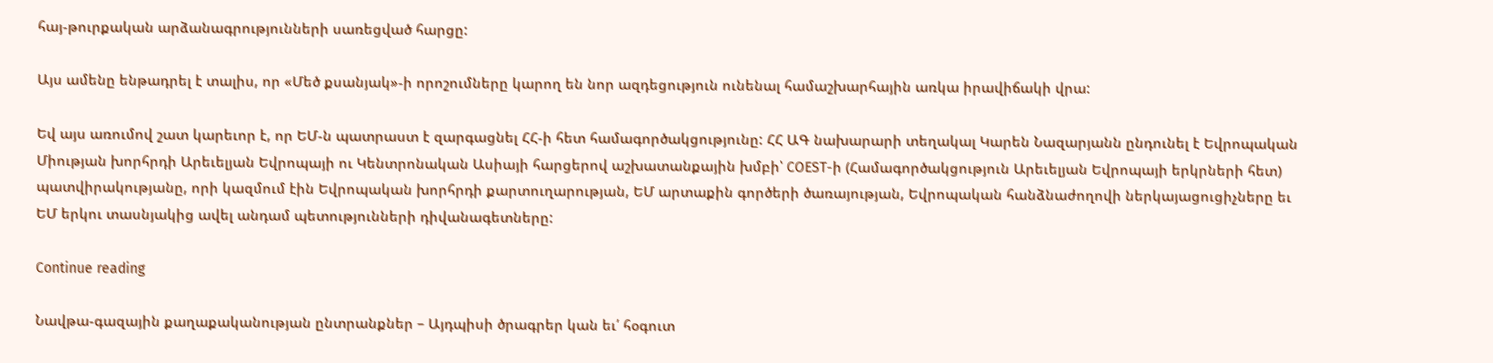հայ-թուրքական արձանագրությունների սառեցված հարցը:

Այս ամենը ենթադրել է տալիս, որ «Մեծ քսանյակ»-ի որոշումները կարող են նոր ազդեցություն ունենալ համաշխարհային առկա իրավիճակի վրա:

Եվ այս առումով շատ կարեւոր է, որ ԵՄ-ն պատրաստ է զարգացնել ՀՀ-ի հետ համագործակցությունը: ՀՀ ԱԳ նախարարի տեղակալ Կարեն Նազարյանն ընդունել է Եվրոպական Միության խորհրդի Արեւելյան Եվրոպայի ու Կենտրոնական Ասիայի հարցերով աշխատանքային խմբի՝ COEST-ի (Համագործակցություն Արեւելյան Եվրոպայի երկրների հետ) պատվիրակությանը, որի կազմում էին Եվրոպական խորհրդի քարտուղարության, ԵՄ արտաքին գործերի ծառայության, Եվրոպական հանձնաժողովի ներկայացուցիչները եւ ԵՄ երկու տասնյակից ավել անդամ պետությունների դիվանագետները:

Continue reading

Նավթա-գազային քաղաքականության ընտրանքներ – Այդպիսի ծրագրեր կան եւ՛ հօգուտ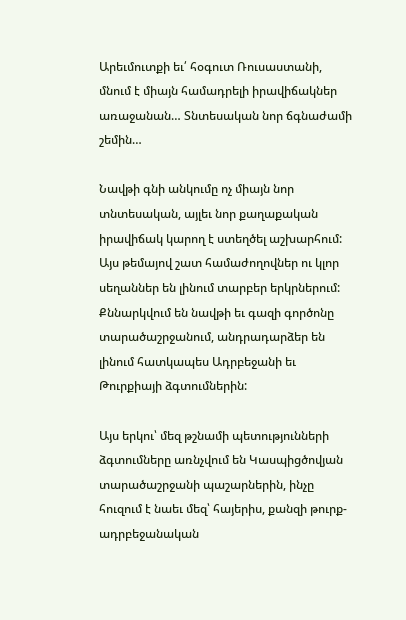Արեւմուտքի եւ՛ հօգուտ Ռուսաստանի, մնում է միայն համադրելի իրավիճակներ առաջանան… Տնտեսական նոր ճգնաժամի շեմին…

Նավթի գնի անկումը ոչ միայն նոր տնտեսական, այլեւ նոր քաղաքական իրավիճակ կարող է ստեղծել աշխարհում: Այս թեմայով շատ համաժողովներ ու կլոր սեղաններ են լինում տարբեր երկրներում: Քննարկվում են նավթի եւ գազի գործոնը տարածաշրջանում, անդրադարձեր են լինում հատկապես Ադրբեջանի եւ Թուրքիայի ձգտումներին:

Այս երկու՝ մեզ թշնամի պետությունների ձգտումները առնչվում են Կասպիցծովյան տարածաշրջանի պաշարներին, ինչը հուզում է նաեւ մեզ՝ հայերիս, քանզի թուրք-ադրբեջանական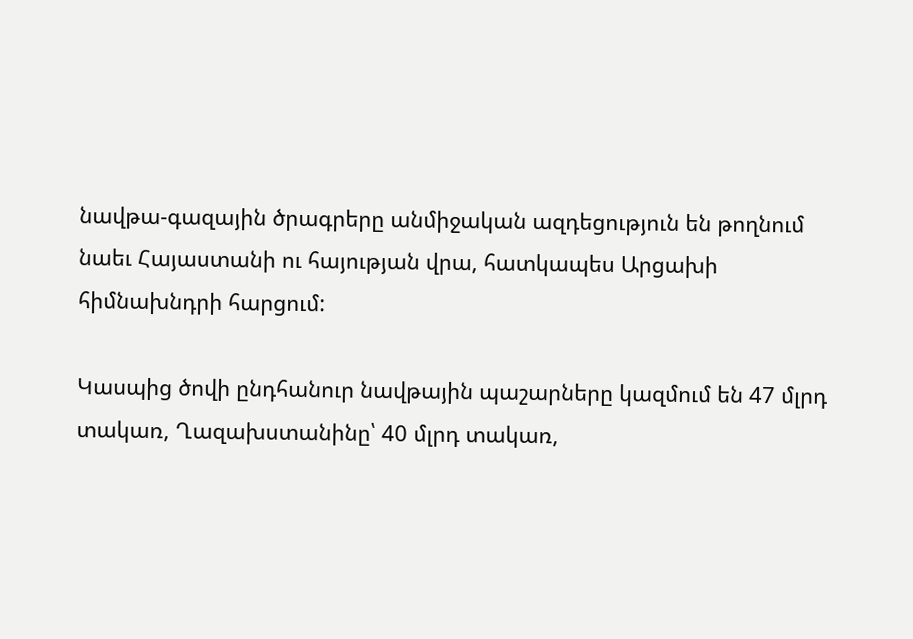նավթա-գազային ծրագրերը անմիջական ազդեցություն են թողնում նաեւ Հայաստանի ու հայության վրա, հատկապես Արցախի հիմնախնդրի հարցում:

Կասպից ծովի ընդհանուր նավթային պաշարները կազմում են 47 մլրդ տակառ, Ղազախստանինը՝ 40 մլրդ տակառ,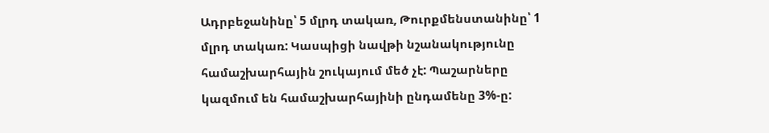Ադրբեջանինը՝ 5 մլրդ տակառ, Թուրքմենստանինը՝ 1 մլրդ տակառ: Կասպիցի նավթի նշանակությունը համաշխարհային շուկայում մեծ չէ: Պաշարները կազմում են համաշխարհայինի ընդամենը 3%-ը: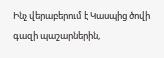Ինչ վերաբերում է Կասպից ծովի գազի պաշարներին,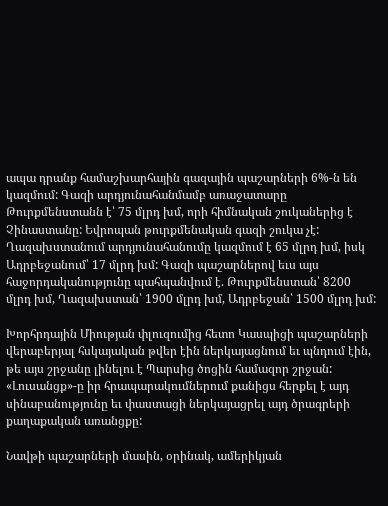ապա դրանք համաշխարհային գազային պաշարների 6%-ն են կազմում: Գազի արդյունահանմամբ առաջատարը Թուրքմենստանն է՝ 75 մլրդ խմ, որի հիմնական շուկաներից է Չինաստանը: Եվրոպան թուրքմենական գազի շուկա չէ: Ղազախստանում արդյունահանումը կազմում է 65 մլրդ խմ, իսկ Ադրբեջանում՝ 17 մլրդ խմ: Գազի պաշարներով եւս այս հաջորդականությունը պահպանվում է. Թուրքմենստան՝ 8200 մլրդ խմ, Ղազախստան՝ 1900 մլրդ խմ, Ադրբեջան՝ 1500 մլրդ խմ:

Խորհրդային Միության փլուզումից հետո Կասպիցի պաշարների վերաբերյալ հսկայական թվեր էին ներկայացնում եւ պնդում էին, թե այս շրջանը լինելու է Պարսից ծոցին համազոր շրջան: «Լուսանցք»-ը իր հրապարակումներում քանիցս հերքել է այդ սինաբանությունը եւ փաստացի ներկայացրել այդ ծրագրերի քաղաքական առանցքը:

Նավթի պաշարների մասին, օրինակ, ամերիկյան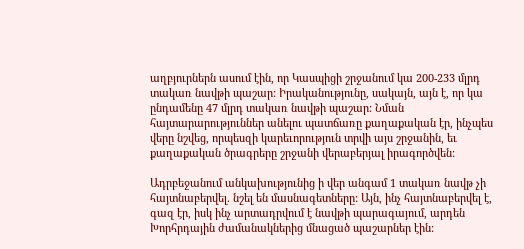աղբյուրներն ասում էին, որ Կասպիցի շրջանում կա 200-233 մլրդ տակառ նավթի պաշար: Իրականությունը, սակայն, այն է, որ կա ընդամենը 47 մլրդ տակառ նավթի պաշար: Նման հայտարարություններ անելու պատճառը քաղաքական էր, ինչպես վերը նշվեց, որպեսզի կարեւորություն տրվի այս շրջանին, եւ քաղաքական ծրագրերը շրջանի վերաբերյալ իրագործվեն:

Ադրբեջանում անկախությունից ի վեր անգամ 1 տակառ նավթ չի հայտնաբերվել. նշել են մասնագետները: Այն, ինչ հայտնաբերվել է, գազ էր, իսկ ինչ արտադրվում է նավթի պարագայում, արդեն Խորհրդային ժամանակներից մնացած պաշարներ էին: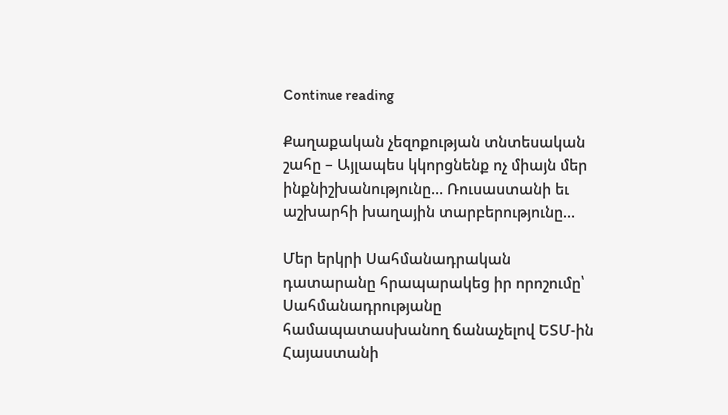Continue reading

Քաղաքական չեզոքության տնտեսական շահը – Այլապես կկորցնենք ոչ միայն մեր ինքնիշխանությունը… Ռուսաստանի եւ աշխարհի խաղային տարբերությունը…

Մեր երկրի Սահմանադրական դատարանը հրապարակեց իր որոշումը՝ Սահմանադրությանը համապատասխանող ճանաչելով ԵՏՄ-ին Հայաստանի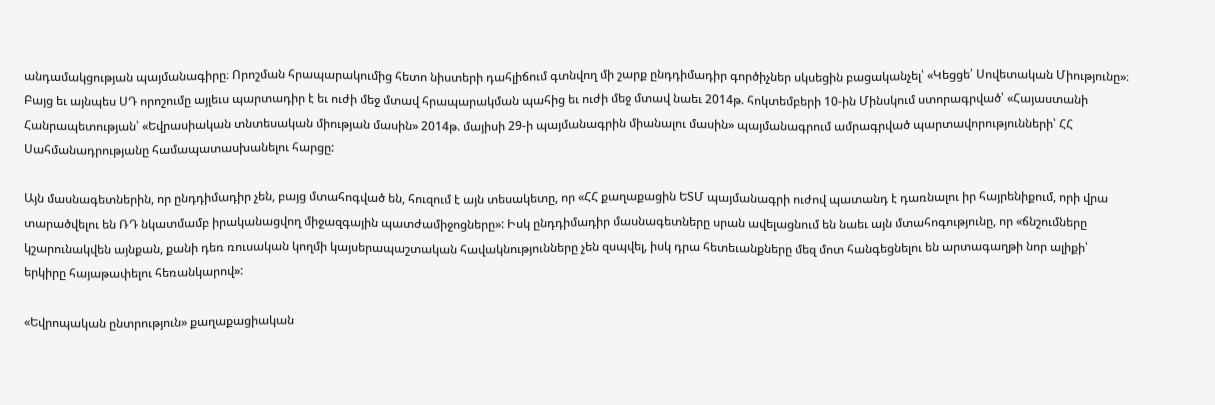անդամակցության պայմանագիրը։ Որոշման հրապարակումից հետո նիստերի դահլիճում գտնվող մի շարք ընդդիմադիր գործիչներ սկսեցին բացականչել՝ «Կեցցե՛ Սովետական Միությունը»։ Բայց եւ այնպես ՍԴ որոշումը այլեւս պարտադիր է եւ ուժի մեջ մտավ հրապարակման պահից եւ ուժի մեջ մտավ նաեւ 2014թ. հոկտեմբերի 10-ին Մինսկում ստորագրված՝ «Հայաստանի Հանրապետության՝ «Եվրասիական տնտեսական միության մասին» 2014թ. մայիսի 29-ի պայմանագրին միանալու մասին» պայմանագրում ամրագրված պարտավորությունների՝ ՀՀ Սահմանադրությանը համապատասխանելու հարցը:

Այն մասնագետներին, որ ընդդիմադիր չեն, բայց մտահոգված են, հուզում է այն տեսակետը, որ «ՀՀ քաղաքացին ԵՏՄ պայմանագրի ուժով պատանդ է դառնալու իր հայրենիքում, որի վրա տարածվելու են ՌԴ նկատմամբ իրականացվող միջազգային պատժամիջոցները»: Իսկ ընդդիմադիր մասնագետները սրան ավելացնում են նաեւ այն մտահոգությունը, որ «ճնշումները կշարունակվեն այնքան, քանի դեռ ռուսական կողմի կայսերապաշտական հավակնությունները չեն զսպվել, իսկ դրա հետեւանքները մեզ մոտ հանգեցնելու են արտագաղթի նոր ալիքի՝ երկիրը հայաթափելու հեռանկարով»:

«Եվրոպական ընտրություն» քաղաքացիական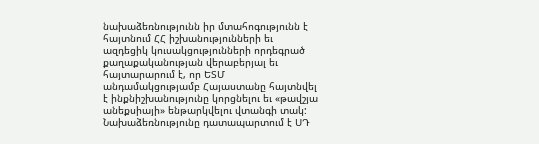նախաձեռնությունն իր մտահոգությունն է հայտնում ՀՀ իշխանությունների եւ ազդեցիկ կուսակցությունների որդեգրած քաղաքականության վերաբերյալ եւ հայտարարում է, որ ԵՏՄ անդամակցությամբ Հայաստանը հայտնվել է ինքնիշխանությունը կորցնելու եւ «թավշյա անեքսիայի» ենթարկվելու վտանգի տակ: Նախաձեռնությունը դատապարտում է ՍԴ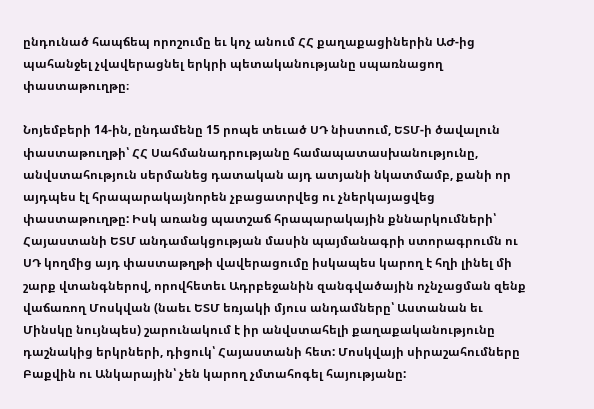ընդունած հապճեպ որոշումը եւ կոչ անում ՀՀ քաղաքացիներին ԱԺ-ից պահանջել չվավերացնել երկրի պետականությանը սպառնացող փաստաթուղթը։

Նոյեմբերի 14-ին, ընդամենը 15 րոպե տեւած ՍԴ նիստում, ԵՏՄ-ի ծավալուն փաստաթուղթի՝ ՀՀ Սահմանադրությանը համապատասխանությունը, անվստահություն սերմանեց դատական այդ ատյանի նկատմամբ, քանի որ այդպես էլ հրապարակայնորեն չբացատրվեց ու չներկայացվեց փաստաթուղթը: Իսկ առանց պատշաճ հրապարակային քննարկումների՝ Հայաստանի ԵՏՄ անդամակցության մասին պայմանագրի ստորագրումն ու ՍԴ կողմից այդ փաստաթղթի վավերացումը իսկապես կարող է հղի լինել մի շարք վտանգներով, որովհետեւ Ադրբեջանին զանգվածային ոչնչացման զենք վաճառող Մոսկվան (նաեւ ԵՏՄ եռյակի մյուս անդամները՝ Աստանան եւ Մինսկը նույնպես) շարունակում է իր անվստահելի քաղաքականությունը դաշնակից երկրների, դիցուկ՝ Հայաստանի հետ: Մոսկվայի սիրաշահումները Բաքվին ու Անկարային՝ չեն կարող չմտահոգել հայությանը: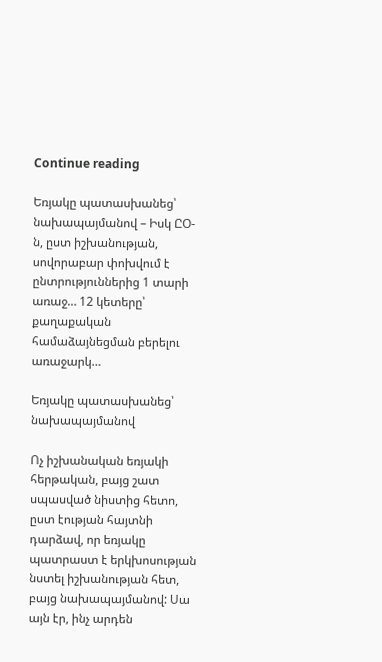Continue reading

Եռյակը պատասխանեց՝ նախապայմանով – Իսկ ԸՕ-ն, ըստ իշխանության, սովորաբար փոխվում է ընտրություններից 1 տարի առաջ… 12 կետերը՝ քաղաքական համաձայնեցման բերելու առաջարկ…

Եռյակը պատասխանեց՝ նախապայմանով

Ոչ իշխանական եռյակի հերթական, բայց շատ սպասված նիստից հետո, ըստ էության հայտնի դարձավ, որ եռյակը պատրաստ է երկխոսության նստել իշխանության հետ, բայց նախապայմանով: Սա այն էր, ինչ արդեն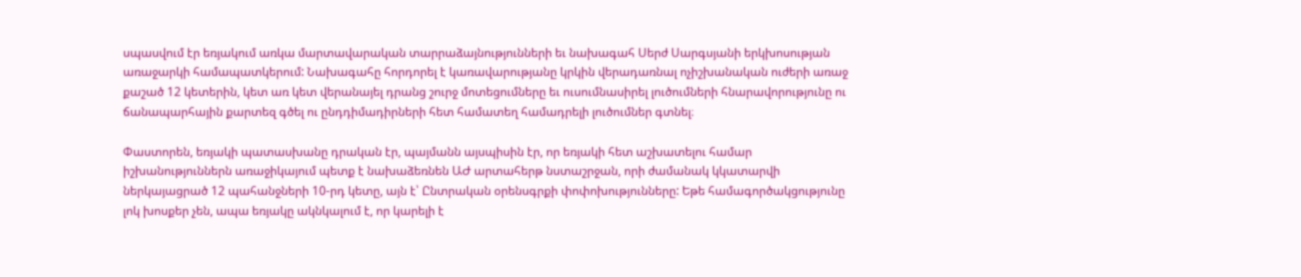սպասվում էր եռյակում առկա մարտավարական տարրաձայնությունների եւ նախագահ Սերժ Սարգսյանի երկխոսության առաջարկի համապատկերում: Նախագահը հորդորել է կառավարությանը կրկին վերադառնալ ոչիշխանական ուժերի առաջ քաշած 12 կետերին, կետ առ կետ վերանայել դրանց շուրջ մոտեցումները եւ ուսումնասիրել լուծումների հնարավորությունը ու ճանապարհային քարտեզ գծել ու ընդդիմադիրների հետ համատեղ համադրելի լուծումներ գտնել։

Փաստորեն, եռյակի պատասխանը դրական էր, պայմանն այսպիսին էր, որ եռյակի հետ աշխատելու համար իշխանություններն առաջիկայում պետք է նախաձեռնեն ԱԺ արտահերթ նստաշրջան, որի ժամանակ կկատարվի ներկայացրած 12 պահանջների 10-րդ կետը, այն է՝ Ընտրական օրենսգրքի փոփոխությունները: Եթե համագործակցությունը լոկ խոսքեր չեն, ապա եռյակը ակնկալում է, որ կարելի է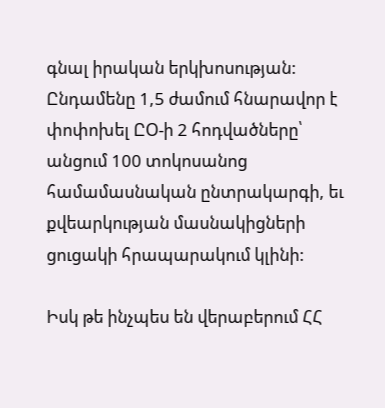գնալ իրական երկխոսության: Ընդամենը 1,5 ժամում հնարավոր է փոփոխել ԸՕ-ի 2 հոդվածները՝ անցում 100 տոկոսանոց համամասնական ընտրակարգի, եւ քվեարկության մասնակիցների ցուցակի հրապարակում կլինի:

Իսկ թե ինչպես են վերաբերում ՀՀ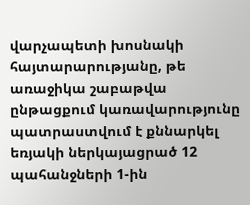վարչապետի խոսնակի հայտարարությանը, թե առաջիկա շաբաթվա ընթացքում կառավարությունը պատրաստվում է քննարկել եռյակի ներկայացրած 12 պահանջների 1-ին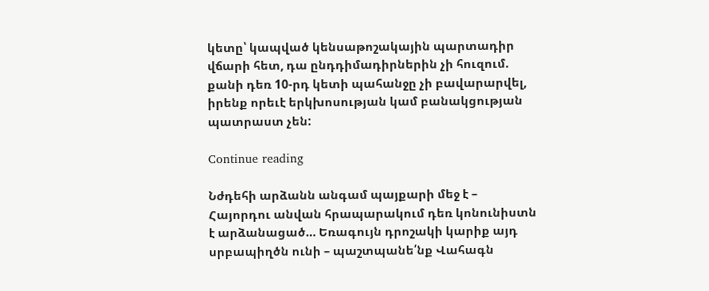կետը՝ կապված կենսաթոշակային պարտադիր վճարի հետ, դա ընդդիմադիրներին չի հուզում. քանի դեռ 10-րդ կետի պահանջը չի բավարարվել, իրենք որեւէ երկխոսության կամ բանակցության պատրաստ չեն:

Continue reading

Նժդեհի արձանն անգամ պայքարի մեջ է – Հայորդու անվան հրապարակում դեռ կոնունիստն է արձանացած… Եռագույն դրոշակի կարիք այդ սրբապիղծն ունի – պաշտպանե՛նք Վահագն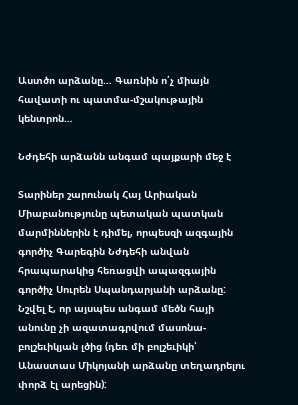Աստծո արձանը… Գառնին ո՛չ միայն հավատի ու պատմա-մշակութային կենտրոն…

Նժդեհի արձանն անգամ պայքարի մեջ է

Տարիներ շարունակ Հայ Արիական Միաբանությունը պետական պատկան մարմիններին է դիմել, որպեսզի ազգային գործիչ Գարեգին Նժդեհի անվան հրապարակից հեռացվի ապազգային գործիչ Սուրեն Սպանդարյանի արձանը: Նշվել է, որ այսպես անգամ մեծն հայի անունը չի ազատագրվում մասոնա-բոլշեւիկյան լծից (դեռ մի բոլշեւիկի՝ Անաստաս Միկոյանի արձանը տեղադրելու փորձ էլ արեցին):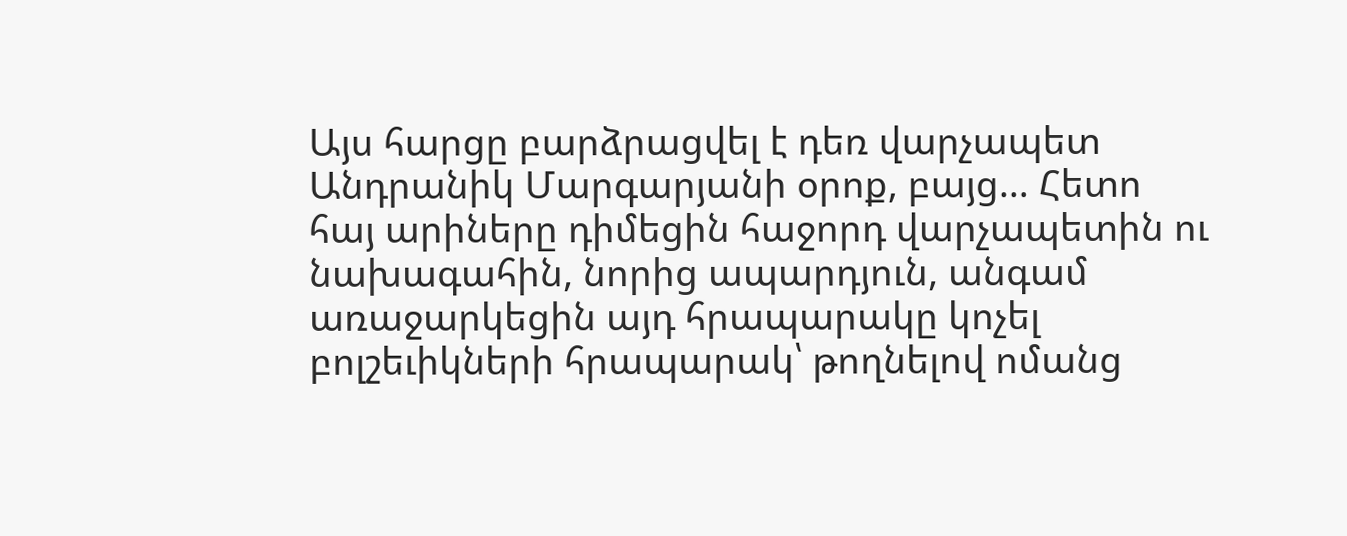Այս հարցը բարձրացվել է դեռ վարչապետ Անդրանիկ Մարգարյանի օրոք, բայց… Հետո հայ արիները դիմեցին հաջորդ վարչապետին ու նախագահին, նորից ապարդյուն, անգամ առաջարկեցին այդ հրապարակը կոչել բոլշեւիկների հրապարակ՝ թողնելով ոմանց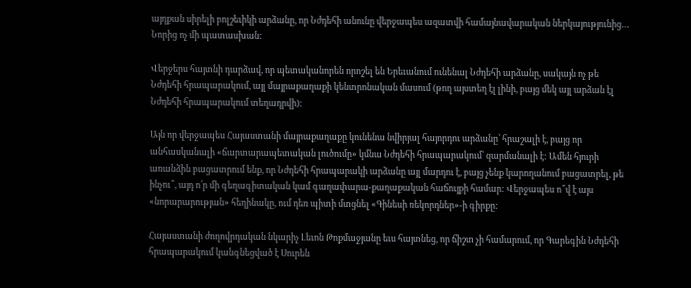այդքան սիրելի բոլշեւիկի արձանը, որ Նժդեհի անունը վերջապես ազատվի համայնավարական ներկայությունից… Նորից ոչ մի պատասխան:

Վերջերս հայտնի դարձավ, որ պետականորեն որոշել են Երեւանում ունենալ Նժդեհի արձանը, սակայն ոչ թե Նժդեհի հրապարակում, այլ մայրաքաղաքի կենտրոնական մասում (թող այստեղ էլ լինի, բայց մեկ այլ արձան էլ Նժդեհի հրապարակում տեղադրվի):

Այն որ վերջապես Հայաստանի մայրաքաղաքը կունենա նվիրյալ հայորդու արձանը՝ հրաշալի է, բայց որ անհասկանալի «ճարտարապետական լուծումը» կմնա Նժդեհի հրապարակում՝ զարմանալի է: Ամեն հյուրի առանձին բացատրում ենք, որ Նժդեհի հրապարակի արձանը այլ մարդու է, բայց չենք կարողանում բացատրել, թե ինչու՞, այդ ո՛ր մի գեղագիտական կամ գաղափարա-քաղաքական հաճույքի համար: Վերջապես ո՞վ է այս «նորարարության» հեղինակը, ում դեռ պիտի մտցնել «Գինեսի ռեկորդներ»-ի գիրքը:

Հայաստանի ժողովրդական նկարիչ Լեւոն Թոքմաջյանը եւս հայտնեց, որ ճիշտ չի համարում, որ Գարեգին Նժդեհի հրապարակում կանգնեցված է Սուրեն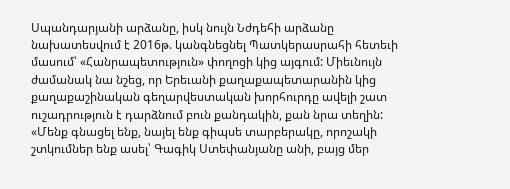Սպանդարյանի արձանը, իսկ նույն Նժդեհի արձանը նախատեսվում է 2016թ. կանգնեցնել Պատկերասրահի հետեւի մասում՝ «Հանրապետություն» փողոցի կից այգում: Միեւնույն ժամանակ նա նշեց, որ Երեւանի քաղաքապետարանին կից քաղաքաշինական գեղարվեստական խորհուրդը ավելի շատ ուշադրություն է դարձնում բուն քանդակին, քան նրա տեղին: «Մենք գնացել ենք, նայել ենք գիպսե տարբերակը, որոշակի շտկումներ ենք ասել՝ Գագիկ Ստեփանյանը անի, բայց մեր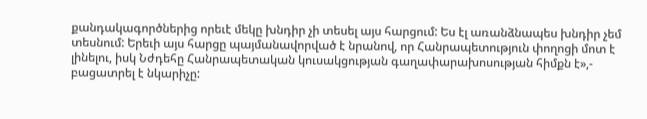քանդակագործներից որեւէ մեկը խնդիր չի տեսել այս հարցում: Ես էլ առանձնապես խնդիր չեմ տեսնում: Երեւի այս հարցը պայմանավորված է նրանով, որ Հանրապետություն փողոցի մոտ է լինելու, իսկ Նժդեհը Հանրապետական կուսակցության գաղափարախոսության հիմքն է»,- բացատրել է նկարիչը: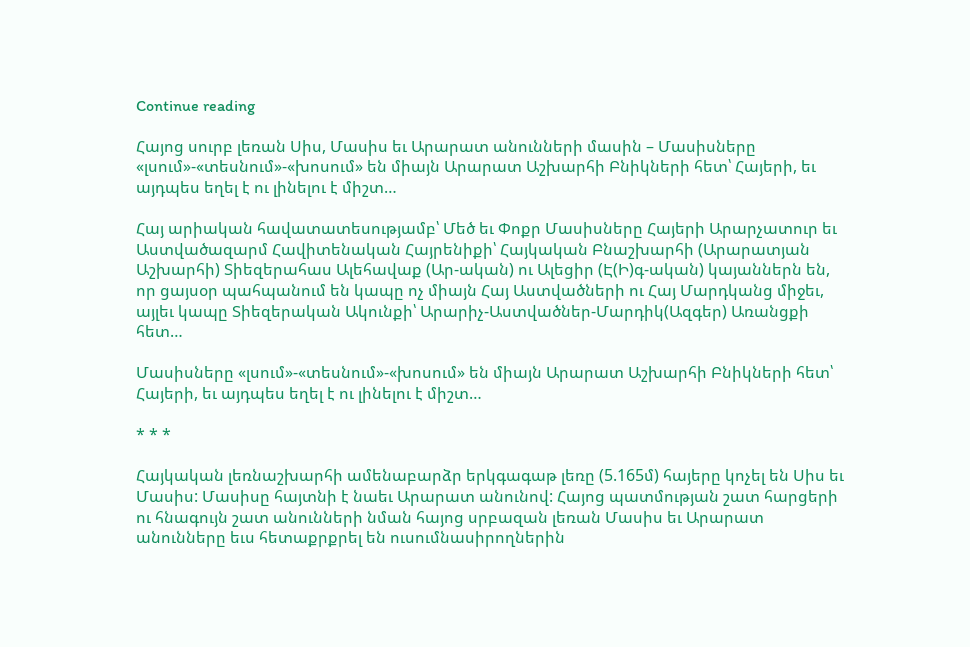Continue reading

Հայոց սուրբ լեռան Սիս, Մասիս եւ Արարատ անունների մասին – Մասիսները «լսում»-«տեսնում»-«խոսում» են միայն Արարատ Աշխարհի Բնիկների հետ՝ Հայերի, եւ այդպես եղել է ու լինելու է միշտ…

Հայ արիական հավատատեսությամբ՝ Մեծ եւ Փոքր Մասիսները Հայերի Արարչատուր եւ Աստվածազարմ Հավիտենական Հայրենիքի՝ Հայկական Բնաշխարհի (Արարատյան Աշխարհի) Տիեզերահաս Ալեհավաք (Ար-ական) ու Ալեցիր (Է(Ի)գ-ական) կայաններն են, որ ցայսօր պահպանում են կապը ոչ միայն Հայ Աստվածների ու Հայ Մարդկանց միջեւ, այլեւ կապը Տիեզերական Ակունքի՝ Արարիչ-Աստվածներ-Մարդիկ(Ազգեր) Առանցքի հետ…

Մասիսները «լսում»-«տեսնում»-«խոսում» են միայն Արարատ Աշխարհի Բնիկների հետ՝ Հայերի, եւ այդպես եղել է ու լինելու է միշտ…

* * *

Հայկական լեռնաշխարհի ամենաբարձր երկգագաթ լեռը (5.165մ) հայերը կոչել են Սիս եւ Մասիս: Մասիսը հայտնի է նաեւ Արարատ անունով: Հայոց պատմության շատ հարցերի ու հնագույն շատ անունների նման հայոց սրբազան լեռան Մասիս եւ Արարատ անունները եւս հետաքրքրել են ուսումնասիրողներին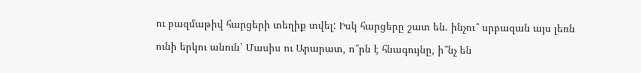ու բազմաթիվ հարցերի տեղիք տվել: Իսկ հարցերը շատ են. ինչու՞ սրբազան այս լեռն ունի երկու անուն՝ Մասիս ու Արարատ, ո՞րն է հնագույնը, ի՞նչ են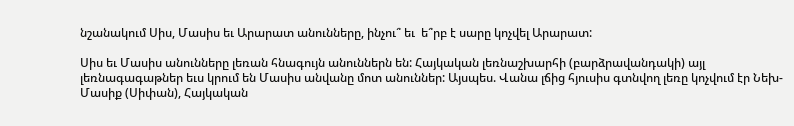նշանակում Սիս, Մասիս եւ Արարատ անունները, ինչու՞ եւ  ե՞րբ է սարը կոչվել Արարատ:

Սիս եւ Մասիս անունները լեռան հնագույն անուններն են: Հայկական լեռնաշխարհի (բարձրավանդակի) այլ լեռնագագաթներ եւս կրում են Մասիս անվանը մոտ անուններ: Այսպես. Վանա լճից հյուսիս գտնվող լեռը կոչվում էր Նեխ-Մասիք (Սիփան), Հայկական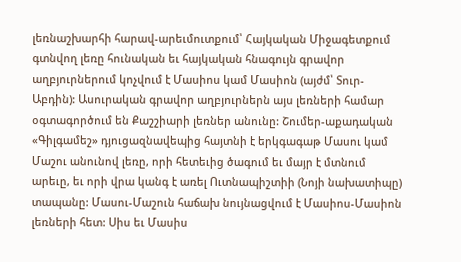լեռնաշխարհի հարավ-արեւմուտքում՝ Հայկական Միջագետքում գտնվող լեռը հունական եւ հայկական հնագույն գրավոր աղբյուրներում կոչվում է Մասիոս կամ Մասիոն (այժմ՝ Տուր-Աբդին): Ասուրական գրավոր աղբյուրներն այս լեռների համար օգտագործում են Քաշշիարի լեռներ անունը: Շումեր-աքադական «Գիլգամեշ» դյուցազնավեպից հայտնի է երկգագաթ Մասու կամ Մաշու անունով լեռը, որի հետեւից ծագում եւ մայր է մտնում արեւը, եւ որի վրա կանգ է առել Ուտնապիշտիի (Նոյի նախատիպը) տապանը: Մասու-Մաշուն հաճախ նույնացվում է Մասիոս-Մասիոն լեռների հետ: Սիս եւ Մասիս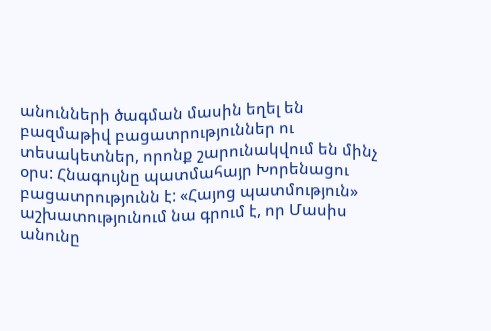անունների ծագման մասին եղել են բազմաթիվ բացատրություններ ու տեսակետներ, որոնք շարունակվում են մինչ օրս: Հնագույնը պատմահայր Խորենացու բացատրությունն է: «Հայոց պատմություն» աշխատությունում նա գրում է, որ Մասիս անունը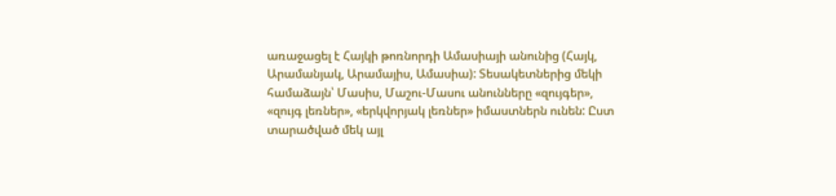առաջացել է Հայկի թոռնորդի Ամասիայի անունից (Հայկ, Արամանյակ, Արամայիս, Ամասիա): Տեսակետներից մեկի համաձայն՝ Մասիս, Մաշու-Մասու անունները «զույգեր», «զույգ լեռներ», «երկվորյակ լեռներ» իմաստներն ունեն: Ըստ տարածված մեկ այլ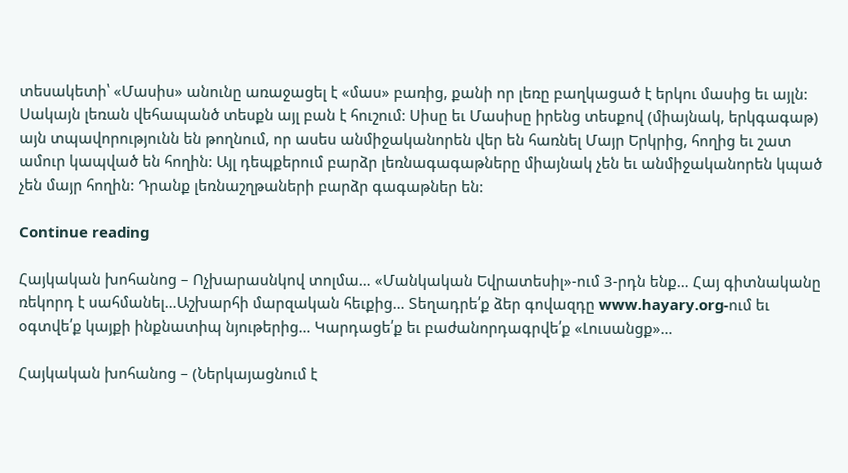տեսակետի՝ «Մասիս» անունը առաջացել է «մաս» բառից, քանի որ լեռը բաղկացած է երկու մասից եւ այլն: Սակայն լեռան վեհապանծ տեսքն այլ բան է հուշում: Սիսը եւ Մասիսը իրենց տեսքով (միայնակ, երկգագաթ) այն տպավորությունն են թողնում, որ ասես անմիջականորեն վեր են հառնել Մայր Երկրից, հողից եւ շատ ամուր կապված են հողին: Այլ դեպքերում բարձր լեռնագագաթները միայնակ չեն եւ անմիջականորեն կպած չեն մայր հողին: Դրանք լեռնաշղթաների բարձր գագաթներ են:

Continue reading

Հայկական խոհանոց – Ոչխարասնկով տոլմա… «Մանկական Եվրատեսիլ»-ում 3-րդն ենք… Հայ գիտնականը ռեկորդ է սահմանել…Աշխարհի մարզական հեւքից… Տեղադրե՛ք ձեր գովազդը www.hayary.org-ում եւ օգտվե՛ք կայքի ինքնատիպ նյութերից… Կարդացե՛ք եւ բաժանորդագրվե՛ք «Լուսանցք»…

Հայկական խոհանոց – (Ներկայացնում է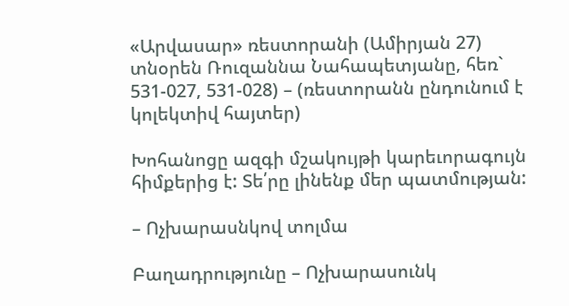«Արվասար» ռեստորանի (Ամիրյան 27) տնօրեն Ռուզաննա Նահապետյանը, հեռ` 531-027, 531-028) – (ռեստորանն ընդունում է կոլեկտիվ հայտեր)

Խոհանոցը ազգի մշակույթի կարեւորագույն հիմքերից է: Տե՛րը լինենք մեր պատմության:

– Ոչխարասնկով տոլմա

Բաղադրությունը – Ոչխարասունկ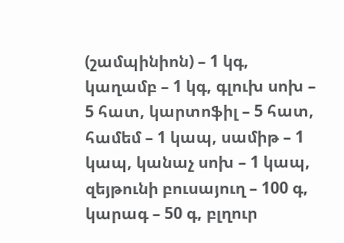(շամպինիոն) – 1 կգ, կաղամբ – 1 կգ, գլուխ սոխ – 5 հատ, կարտոֆիլ – 5 հատ, համեմ – 1 կապ, սամիթ – 1 կապ, կանաչ սոխ – 1 կապ, զեյթունի բուսայուղ – 100 գ, կարագ – 50 գ, բլղուր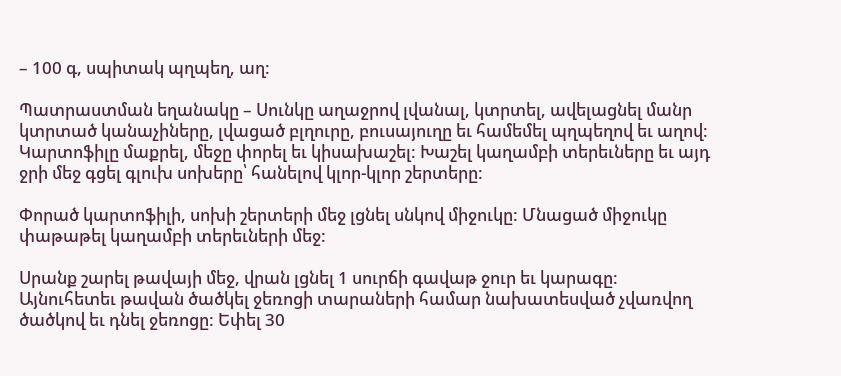– 100 գ, սպիտակ պղպեղ, աղ:

Պատրաստման եղանակը – Սունկը աղաջրով լվանալ, կտրտել, ավելացնել մանր կտրտած կանաչիները, լվացած բլղուրը, բուսայուղը եւ համեմել պղպեղով եւ աղով: Կարտոֆիլը մաքրել, մեջը փորել եւ կիսախաշել: Խաշել կաղամբի տերեւները եւ այդ ջրի մեջ գցել գլուխ սոխերը՝ հանելով կլոր-կլոր շերտերը:

Փորած կարտոֆիլի, սոխի շերտերի մեջ լցնել սնկով միջուկը: Մնացած միջուկը փաթաթել կաղամբի տերեւների մեջ:

Սրանք շարել թավայի մեջ, վրան լցնել 1 սուրճի գավաթ ջուր եւ կարագը: Այնուհետեւ թավան ծածկել ջեռոցի տարաների համար նախատեսված չվառվող ծածկով եւ դնել ջեռոցը: Եփել 30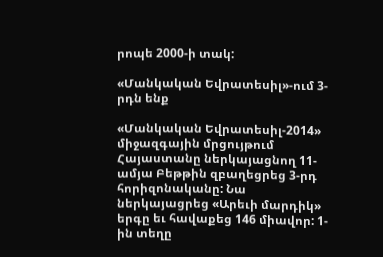րոպե 2000-ի տակ:

«Մանկական Եվրատեսիլ»-ում 3-րդն ենք

«Մանկական Եվրատեսիլ-2014» միջազգային մրցույթում Հայաստանը ներկայացնող 11-ամյա Բեթթին զբաղեցրեց 3-րդ հորիզոնականը: Նա ներկայացրեց «Արեւի մարդիկ» երգը եւ հավաքեց 146 միավոր: 1-ին տեղը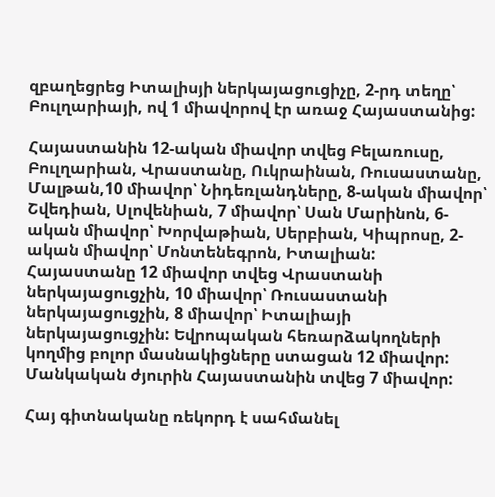զբաղեցրեց Իտալիսյի ներկայացուցիչը, 2-րդ տեղը՝ Բուլղարիայի, ով 1 միավորով էր առաջ Հայաստանից:

Հայաստանին 12-ական միավոր տվեց Բելառուսը, Բուլղարիան, Վրաստանը, Ուկրաինան, Ռուսաստանը, Մալթան,10 միավոր՝ Նիդեռլանդները, 8-ական միավոր՝ Շվեդիան, Սլովենիան, 7 միավոր՝ Սան Մարինոն, 6-ական միավոր՝ Խորվաթիան, Սերբիան, Կիպրոսը, 2-ական միավոր՝ Մոնտենեգրոն, Իտալիան: Հայաստանը 12 միավոր տվեց Վրաստանի ներկայացուցչին, 10 միավոր՝ Ռուսաստանի ներկայացուցչին, 8 միավոր՝ Իտալիայի ներկայացուցչին: Եվրոպական հեռարձակողների կողմից բոլոր մասնակիցները ստացան 12 միավոր: Մանկական ժյուրին Հայաստանին տվեց 7 միավոր:

Հայ գիտնականը ռեկորդ է սահմանել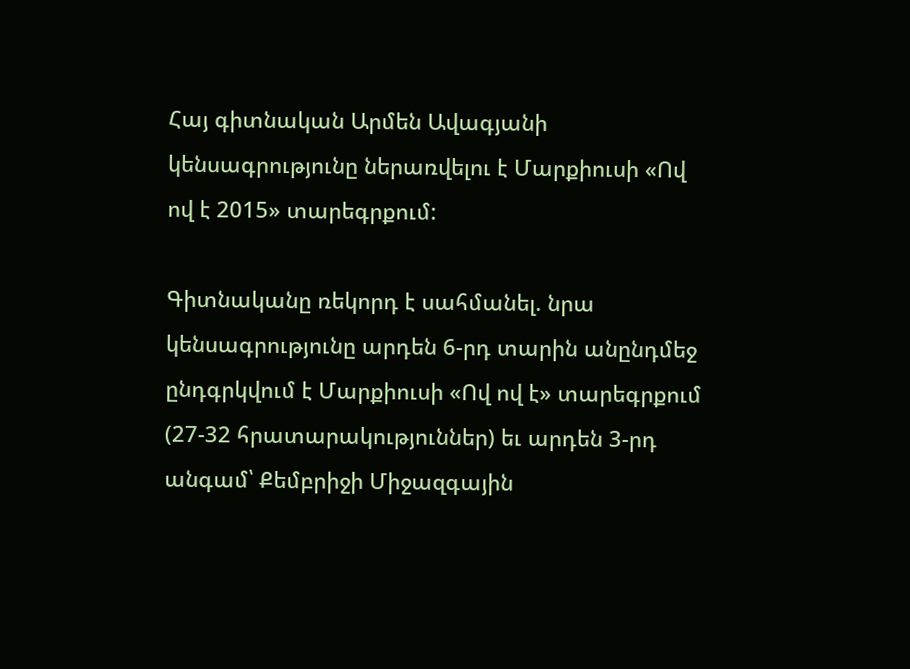Հայ գիտնական Արմեն Ավագյանի կենսագրությունը ներառվելու է Մարքիուսի «Ով ով է 2015» տարեգրքում:

Գիտնականը ռեկորդ է սահմանել. նրա կենսագրությունը արդեն 6-րդ տարին անընդմեջ ընդգրկվում է Մարքիուսի «Ով ով է» տարեգրքում (27-32 հրատարակություններ) եւ արդեն 3-րդ անգամ՝ Քեմբրիջի Միջազգային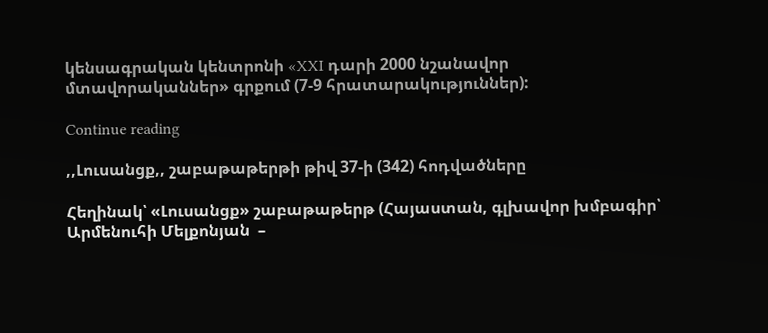կենսագրական կենտրոնի «XXI դարի 2000 նշանավոր մտավորականներ» գրքում (7-9 հրատարակություններ):

Continue reading

,,Լուսանցք,, շաբաթաթերթի թիվ 37-ի (342) հոդվածները

Հեղինակ՝ «Լուսանցք» շաբաթաթերթ (Հայաստան, գլխավոր խմբագիր՝ Արմենուհի Մելքոնյան  –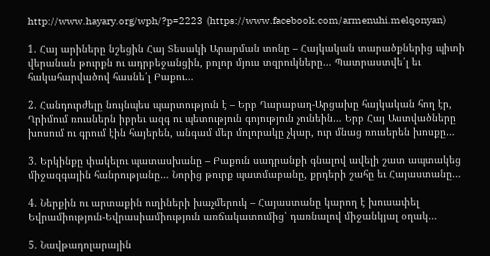http://www.hayary.org/wph/?p=2223  (https://www.facebook.com/armenuhi.melqonyan)

1. Հայ արիները նշեցին Հայ Տեսակի Արարման տոնը – Հայկական տարածքներից պիտի վերանան թուրքն ու ադրբեջանցին, բոլոր մյուս տզրուկները… Պատրաստվե՛լ եւ հակահարվածով հասնե՛լ Բաքու…

2. Հանդուրժելը նույնպես պարտություն է – Երբ Ղարաբաղ-Արցախը հայկական հող էր, Ղրիմում ռուսներն իբրեւ ազգ ու պետություն գոյություն չունեին… Երբ Հայ Աստվածները խոսում ու գրում էին հայերեն, անգամ մեր մոլորակը չկար, ուր մնաց ռուսերեն խոսքը…

3. Երկինքը փակելու պատասխանը – Բաքուն սադրանքի գնալով ավելի շատ ապտակեց միջազգային հանրությանը… Նորից թուրք պատմաբանը, քրդերի շահը եւ Հայաստանը…

4. Ներքին ու արտաքին ուղիների խաչմերուկ – Հայաստանը կարող է խուսափել Եվրամիություն-Եվրասիամիություն առճակատումից՝ դառնալով միջանկյալ օղակ…

5. Նավթադոլարային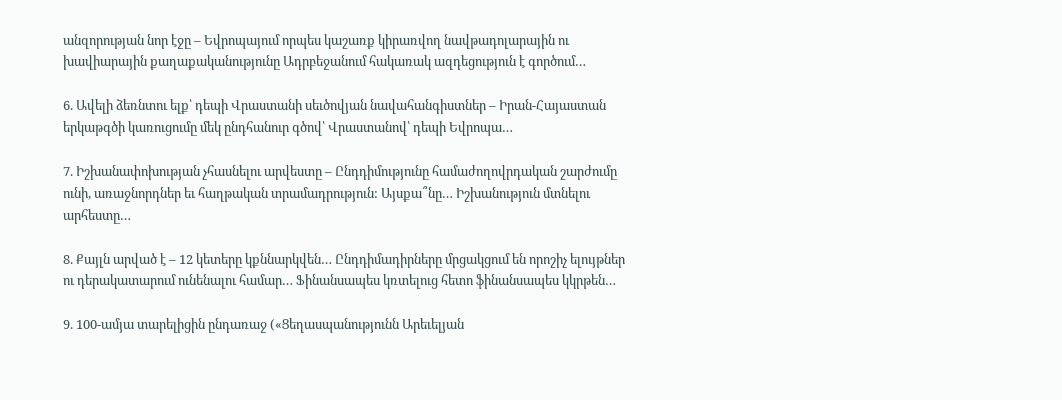անզորության նոր էջը – Եվրոպայում որպես կաշառք կիրառվող նավթադոլարային ու խավիարային քաղաքականությունը Ադրբեջանում հակառակ ազդեցություն է գործում…

6. Ավելի ձեռնտու ելք՝ դեպի Վրաստանի սեւծովյան նավահանգիստներ – Իրան-Հայաստան երկաթգծի կառուցումը մեկ ընդհանուր գծով՝ Վրաստանով՝ դեպի Եվրոպա…

7. Իշխանափոխության չհասնելու արվեստը – Ընդդիմությունը համաժողովրդական շարժումը ունի, առաջնորդներ եւ հաղթական տրամադրություն: Այսքա՞նը… Իշխանություն մտնելու արհեստը…

8. Քայլն արված է – 12 կետերը կքննարկվեն… Ընդդիմադիրները մրցակցում են որոշիչ ելույթներ ու դերակատարում ունենալու համար… Ֆինանսապես կռտելուց հետո ֆինանսապես կկրթեն…

9. 100-ամյա տարելիցին ընդառաջ («Ցեղասպանությունն Արեւելյան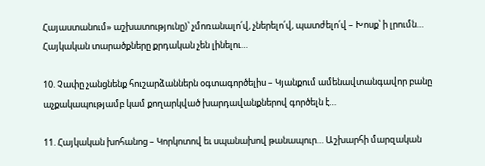Հայաստանում» աշխատությունը)՝ չմոռանալո՛վ, չներելո՛վ, պատժելո՛վ – Խոսք՝ ի լրումն… Հայկական տարածքները քրդական չեն լինելու…

10. Չափը չանցնենք հուշարձաններն օգտագործելիս – Կյանքում ամենավտանգավոր բանը աչքակապությամբ կամ քողարկված խարդավանքներով գործելն է…

11. Հայկական խոհանոց – Կորկոտով եւ սպանախով թանապուր… Աշխարհի մարզական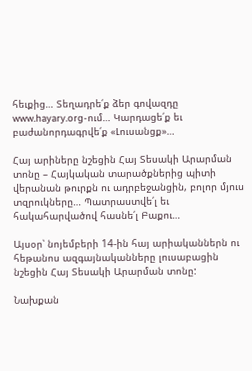հեւքից… Տեղադրե՛ք ձեր գովազդը www.hayary.org-ում… Կարդացե՛ք եւ բաժանորդագրվե՛ք «Լուսանցք»…

Հայ արիները նշեցին Հայ Տեսակի Արարման տոնը – Հայկական տարածքներից պիտի վերանան թուրքն ու ադրբեջանցին, բոլոր մյուս տզրուկները… Պատրաստվե՛լ եւ հակահարվածով հասնե՛լ Բաքու…

Այսօր՝ նոյեմբերի 14-ին հայ արիականներն ու հեթանոս ազգայնականները լուսաբացին նշեցին Հայ Տեսակի Արարման տոնը:

Նախքան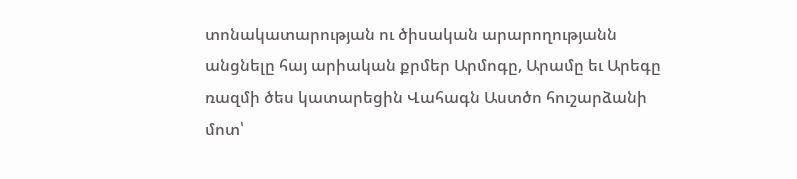տոնակատարության ու ծիսական արարողությանն անցնելը հայ արիական քրմեր Արմոգը, Արամը եւ Արեգը ռազմի ծես կատարեցին Վահագն Աստծո հուշարձանի մոտ՝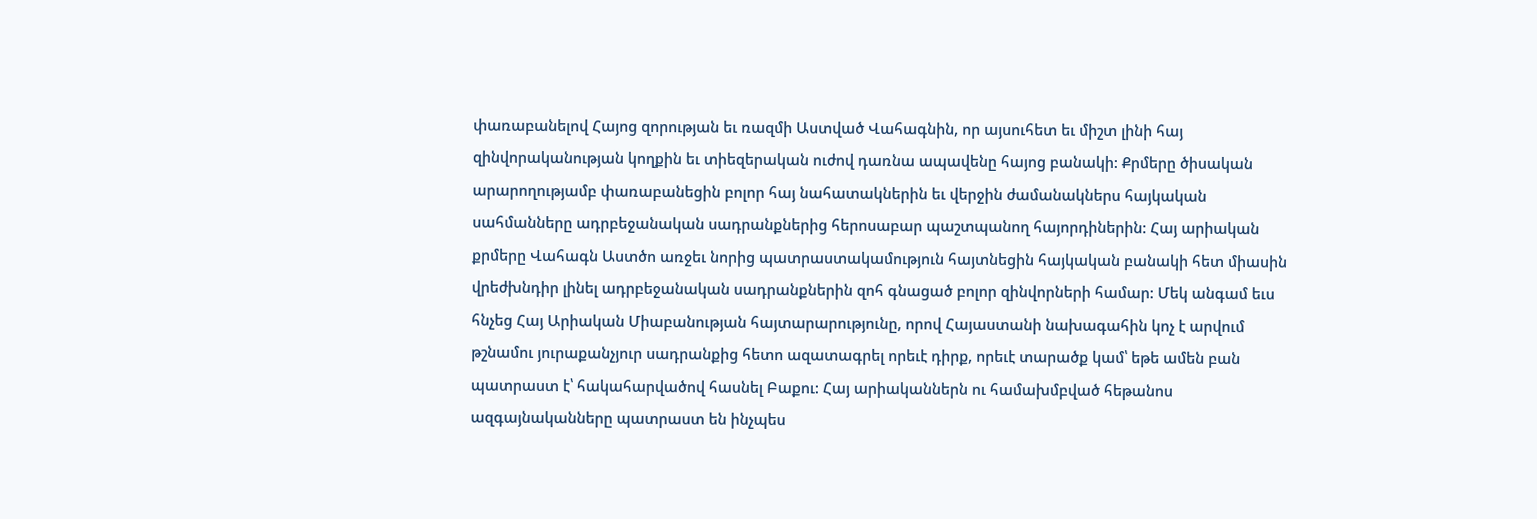փառաբանելով Հայոց զորության եւ ռազմի Աստված Վահագնին, որ այսուհետ եւ միշտ լինի հայ զինվորականության կողքին եւ տիեզերական ուժով դառնա ապավենը հայոց բանակի: Քրմերը ծիսական արարողությամբ փառաբանեցին բոլոր հայ նահատակներին եւ վերջին ժամանակներս հայկական սահմանները ադրբեջանական սադրանքներից հերոսաբար պաշտպանող հայորդիներին: Հայ արիական քրմերը Վահագն Աստծո առջեւ նորից պատրաստակամություն հայտնեցին հայկական բանակի հետ միասին վրեժխնդիր լինել ադրբեջանական սադրանքներին զոհ գնացած բոլոր զինվորների համար: Մեկ անգամ եւս հնչեց Հայ Արիական Միաբանության հայտարարությունը, որով Հայաստանի նախագահին կոչ է արվում թշնամու յուրաքանչյուր սադրանքից հետո ազատագրել որեւէ դիրք, որեւէ տարածք կամ՝ եթե ամեն բան պատրաստ է՝ հակահարվածով հասնել Բաքու: Հայ արիականներն ու համախմբված հեթանոս ազգայնականները պատրաստ են ինչպես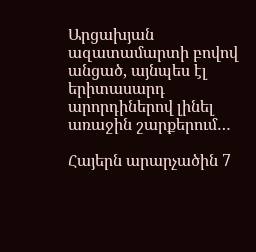Արցախյան ազատամարտի բովով անցած, այնպես էլ երիտասարդ արորդիներով լինել առաջին շարքերում…

Հայերն արարչածին 7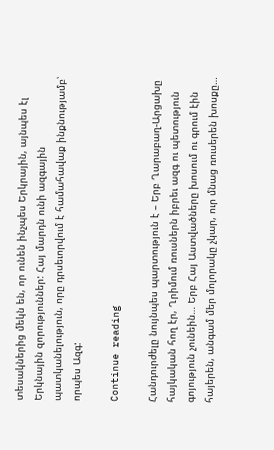տեսակներից մեկն են, որ ունեն ինչպես Երկրային, այնպես էլ Երկնային զորություններ: Հայ մարդն ունի ազգային պատկանելություն, որը դրսեւորվում է համահավաք ինքնությամբ՝ որպես Ազգ:

Continue reading

Հանդուրժելը նույնպես պարտություն է – Երբ Ղարաբաղ-Արցախը հայկական հող էր, Ղրիմում ռուսներն իբրեւ ազգ ու պետություն գոյություն չունեին… Երբ Հայ Աստվածները խոսում ու գրում էին հայերեն, անգամ մեր մոլորակը չկար, ուր մնաց ռուսերեն խոսքը…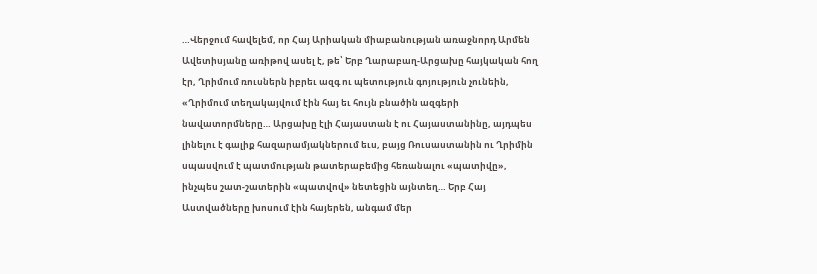…Վերջում հավելեմ, որ Հայ Արիական միաբանության առաջնորդ Արմեն Ավետիսյանը առիթով ասել է, թե՝ Երբ Ղարաբաղ-Արցախը հայկական հող էր, Ղրիմում ռուսներն իբրեւ ազգ ու պետություն գոյություն չունեին, «Ղրիմում տեղակայվում էին հայ եւ հույն բնածին ազգերի նավատորմները… Արցախը էլի Հայաստան է ու Հայաստանինը, այդպես լինելու է գալիք հազարամյակներում եւս, բայց Ռուսաստանին ու Ղրիմին սպասվում է պատմության թատերաբեմից հեռանալու «պատիվը», ինչպես շատ-շատերին «պատվով» նետեցին այնտեղ… Երբ Հայ Աստվածները խոսում էին հայերեն, անգամ մեր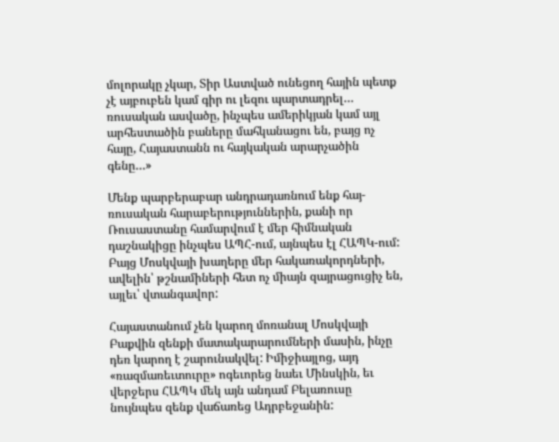մոլորակը չկար, Տիր Աստված ունեցող հային պետք չէ այբուբեն կամ գիր ու լեզու պարտադրել… ռուսական ասվածը, ինչպես ամերիկյան կամ այլ արհեստածին բաները մահկանացու են, բայց ոչ հայը, Հայաստանն ու հայկական արարչածին գենը…»

Մենք պարբերաբար անդրադառնում ենք հայ-ռուսական հարաբերություններին, քանի որ Ռուսաստանը համարվում է մեր հիմնական դաշնակիցը ինչպես ԱՊՀ-ում, այնպես էլ ՀԱՊԿ-ում: Բայց Մոսկվայի խաղերը մեր հակառակորդների, ավելին՝ թշնամիների հետ ոչ միայն զայրացուցիչ են, այլեւ՝ վտանգավոր:

Հայաստանում չեն կարող մոռանալ Մոսկվայի Բաքվին զենքի մատակարարումների մասին, ինչը դեռ կարող է շարունակվել: Իմիջիայլոց, այդ «ռազմառեւտուրը» ոգեւորեց նաեւ Մինսկին, եւ վերջերս ՀԱՊԿ մեկ այն անդամ Բելառուսը նույնպես զենք վաճառեց Ադրբեջանին: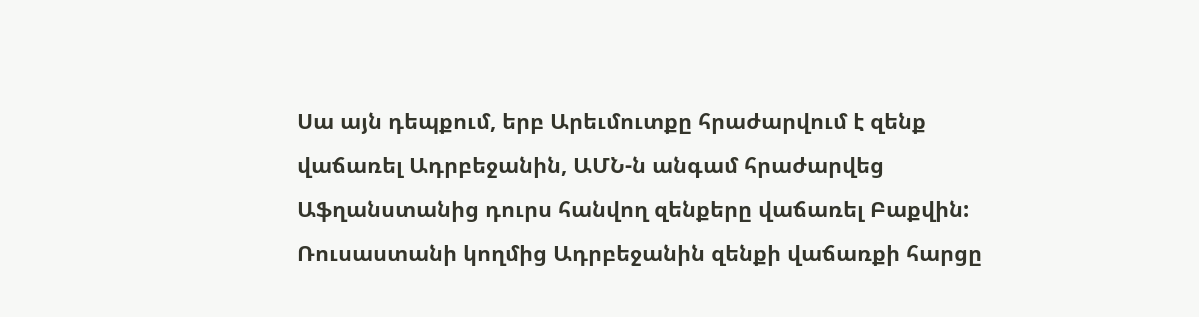Սա այն դեպքում, երբ Արեւմուտքը հրաժարվում է զենք վաճառել Ադրբեջանին, ԱՄՆ-ն անգամ հրաժարվեց Աֆղանստանից դուրս հանվող զենքերը վաճառել Բաքվին: Ռուսաստանի կողմից Ադրբեջանին զենքի վաճառքի հարցը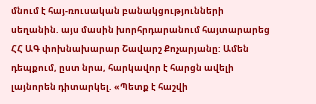մնում է հայ-ռուսական բանակցությունների սեղանին. այս մասին խորհրդարանում հայտարարեց ՀՀ ԱԳ փոխնախարար Շավարշ Քոչարյանը: Ամեն դեպքում, ըստ նրա, հարկավոր է հարցն ավելի լայնորեն դիտարկել. «Պետք է հաշվի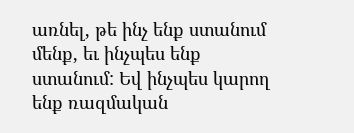առնել, թե ինչ ենք ստանում մենք, եւ ինչպես ենք ստանում: Եվ ինչպես կարող ենք ռազմական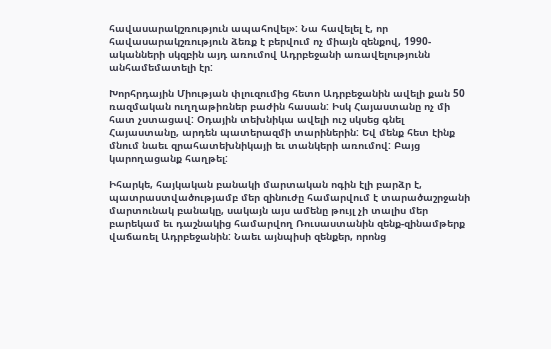հավասարակշռություն ապահովել»: Նա հավելել է, որ հավասարակշռություն ձեռք է բերվում ոչ միայն զենքով, 1990-ականների սկզբին այդ առումով Ադրբեջանի առավելությունն անհամեմատելի էր:

Խորհրդային Միության փլուզումից հետո Ադրբեջանին ավելի քան 50 ռազմական ուղղաթիռներ բաժին հասան: Իսկ Հայաստանը ոչ մի հատ չստացավ: Օդային տեխնիկա ավելի ուշ սկսեց գնել Հայաստանը, արդեն պատերազմի տարիներին: Եվ մենք հետ էինք մնում նաեւ զրահատեխնիկայի եւ տանկերի առումով: Բայց կարողացանք հաղթել:

Իհարկե, հայկական բանակի մարտական ոգին էլի բարձր է, պատրաստվածությամբ մեր զինուժը համարվում է տարածաշրջանի մարտունակ բանակը, սակայն այս ամենը թույլ չի տալիս մեր բարեկամ եւ դաշնակից համարվող Ռուսաստանին զենք-զինամթերք վաճառել Ադրբեջանին: Նաեւ այնպիսի զենքեր, որոնց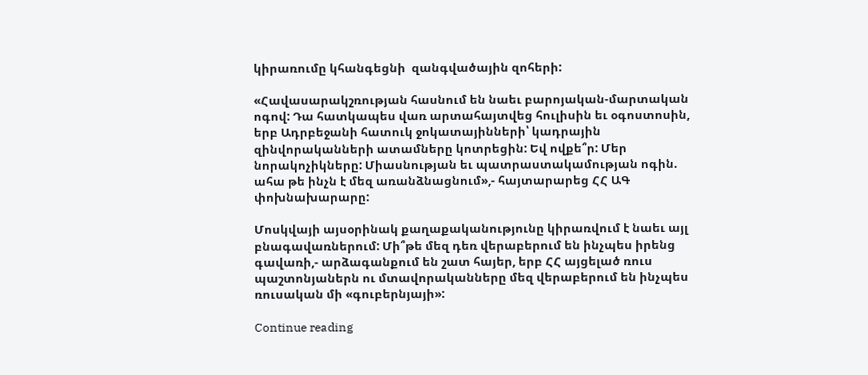կիրառումը կհանգեցնի  զանգվածային զոհերի:

«Հավասարակշռության հասնում են նաեւ բարոյական-մարտական ոգով: Դա հատկապես վառ արտահայտվեց հուլիսին եւ օգոստոսին, երբ Ադրբեջանի հատուկ ջոկատայինների՝ կադրային զինվորականների ատամները կոտրեցին: Եվ ովքե՞ր: Մեր նորակոչիկները: Միասնության եւ պատրաստակամության ոգին. ահա թե ինչն է մեզ առանձնացնում»,- հայտարարեց ՀՀ ԱԳ փոխնախարարը:

Մոսկվայի այսօրինակ քաղաքականությունը կիրառվում է նաեւ այլ բնագավառներում: Մի՞թե մեզ դեռ վերաբերում են ինչպես իրենց գավառի,- արձագանքում են շատ հայեր, երբ ՀՀ այցելած ռուս պաշտոնյաներն ու մտավորականները մեզ վերաբերում են ինչպես ռուսական մի «գուբերնյայի»:

Continue reading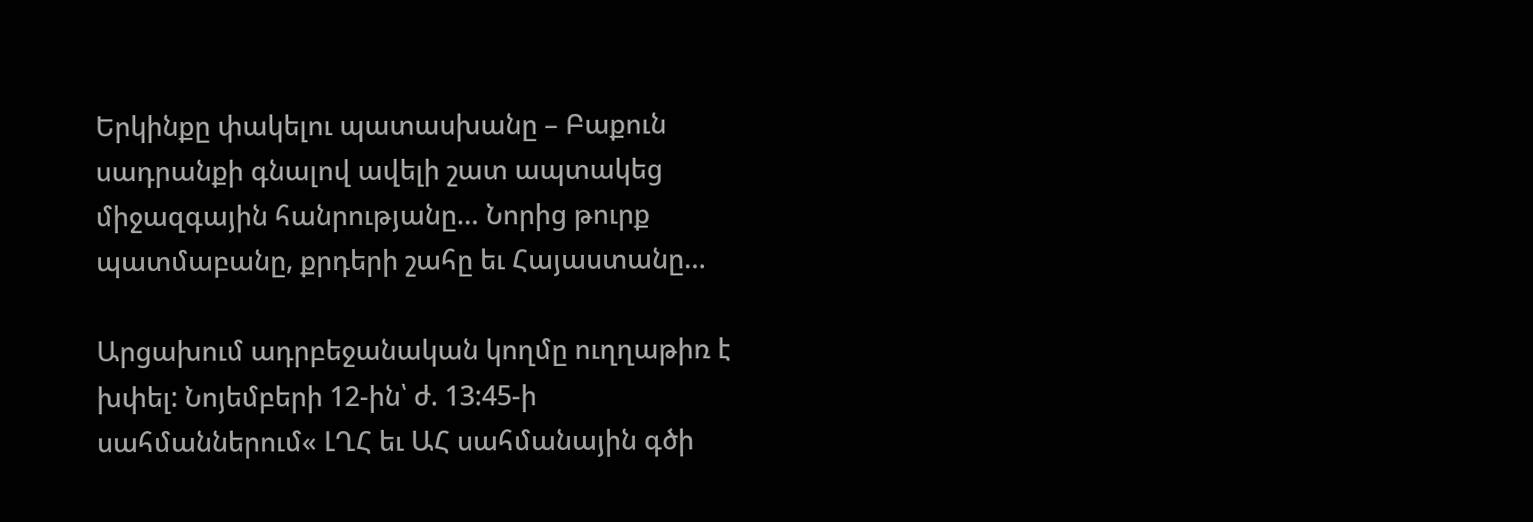Երկինքը փակելու պատասխանը – Բաքուն սադրանքի գնալով ավելի շատ ապտակեց միջազգային հանրությանը… Նորից թուրք պատմաբանը, քրդերի շահը եւ Հայաստանը…

Արցախում ադրբեջանական կողմը ուղղաթիռ է խփել: Նոյեմբերի 12-ին՝ ժ. 13:45-ի սահմաններում« ԼՂՀ եւ ԱՀ սահմանային գծի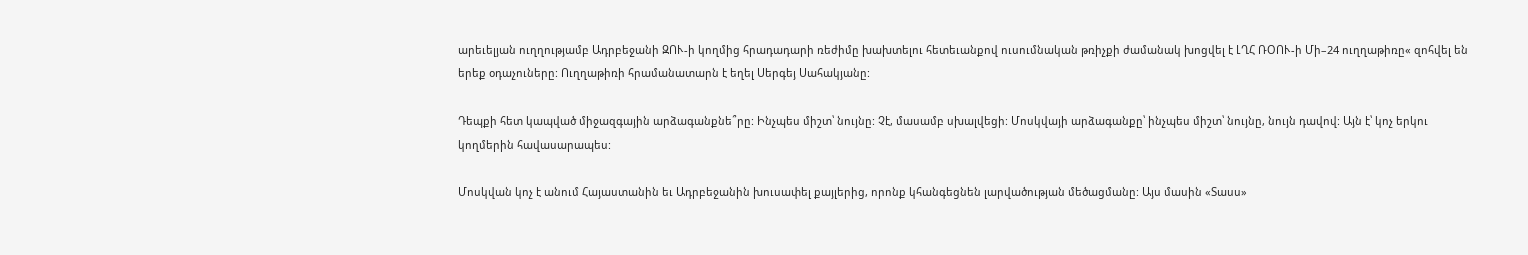արեւելյան ուղղությամբ Ադրբեջանի ԶՈՒ-ի կողմից հրադադարի ռեժիմը խախտելու հետեւանքով ուսումնական թռիչքի ժամանակ խոցվել է ԼՂՀ ՌՕՈՒ-ի Մի–24 ուղղաթիռը« զոհվել են երեք օդաչուները: Ուղղաթիռի հրամանատարն է եղել Սերգեյ Սահակյանը:

Դեպքի հետ կապված միջազգային արձագանքնե՞րը: Ինչպես միշտ՝ նույնը: Չէ, մասամբ սխալվեցի: Մոսկվայի արձագանքը՝ ինչպես միշտ՝ նույնը, նույն դավով: Այն է՝ կոչ երկու կողմերին հավասարապես:

Մոսկվան կոչ է անում Հայաստանին եւ Ադրբեջանին խուսափել քայլերից, որոնք կհանգեցնեն լարվածության մեծացմանը: Այս մասին «Տասս»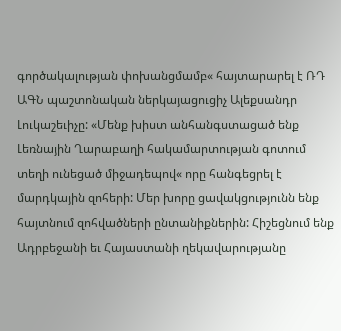գործակալության փոխանցմամբ« հայտարարել է ՌԴ ԱԳՆ պաշտոնական ներկայացուցիչ Ալեքսանդր Լուկաշեւիչը: «Մենք խիստ անհանգստացած ենք Լեռնային Ղարաբաղի հակամարտության գոտում տեղի ունեցած միջադեպով« որը հանգեցրել է մարդկային զոհերի: Մեր խորը ցավակցությունն ենք հայտնում զոհվածների ընտանիքներին: Հիշեցնում ենք Ադրբեջանի եւ Հայաստանի ղեկավարությանը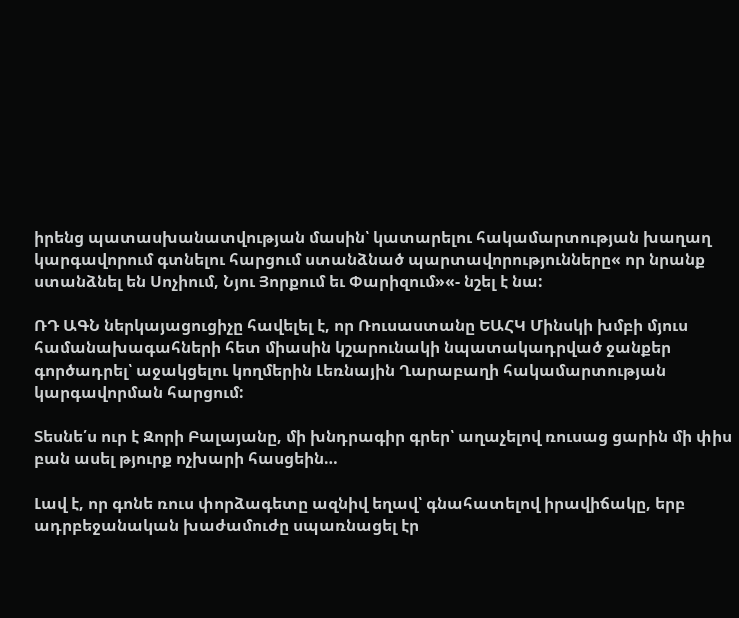իրենց պատասխանատվության մասին՝ կատարելու հակամարտության խաղաղ կարգավորում գտնելու հարցում ստանձնած պարտավորությունները« որ նրանք ստանձնել են Սոչիում, Նյու Յորքում եւ Փարիզում»«- նշել է նա:

ՌԴ ԱԳՆ ներկայացուցիչը հավելել է, որ Ռուսաստանը ԵԱՀԿ Մինսկի խմբի մյուս համանախագահների հետ միասին կշարունակի նպատակադրված ջանքեր գործադրել՝ աջակցելու կողմերին Լեռնային Ղարաբաղի հակամարտության կարգավորման հարցում:

Տեսնե՛ս ուր է Զորի Բալայանը, մի խնդրագիր գրեր՝ աղաչելով ռուսաց ցարին մի փիս բան ասել թյուրք ոչխարի հասցեին…

Լավ է, որ գոնե ռուս փորձագետը ազնիվ եղավ՝ գնահատելով իրավիճակը, երբ ադրբեջանական խաժամուժը սպառնացել էր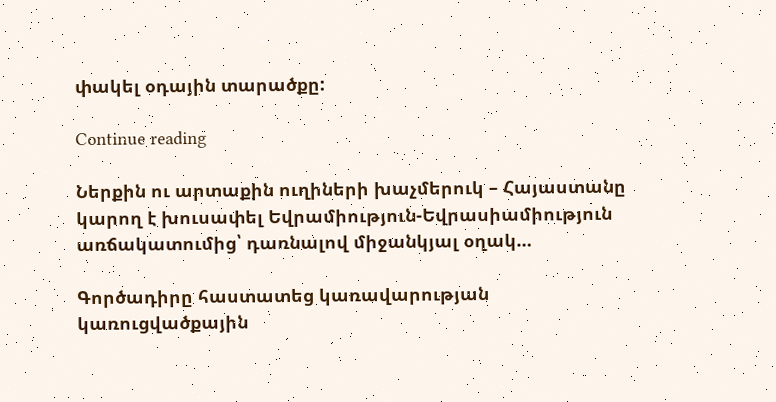փակել օդային տարածքը:

Continue reading

Ներքին ու արտաքին ուղիների խաչմերուկ – Հայաստանը կարող է խուսափել Եվրամիություն-Եվրասիամիություն առճակատումից՝ դառնալով միջանկյալ օղակ…

Գործադիրը հաստատեց կառավարության կառուցվածքային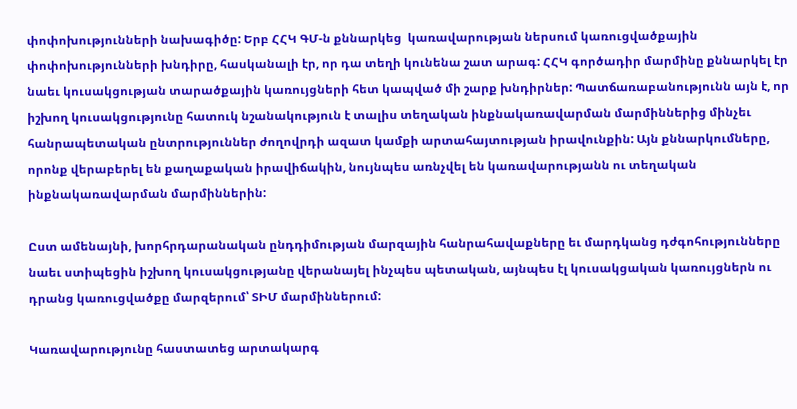փոփոխությունների նախագիծը: Երբ ՀՀԿ ԳՄ-ն քննարկեց  կառավարության ներսում կառուցվածքային փոփոխությունների խնդիրը, հասկանալի էր, որ դա տեղի կունենա շատ արագ: ՀՀԿ գործադիր մարմինը քննարկել էր նաեւ կուսակցության տարածքային կառույցների հետ կապված մի շարք խնդիրներ: Պատճառաբանությունն այն է, որ իշխող կուսակցությունը հատուկ նշանակություն է տալիս տեղական ինքնակառավարման մարմիններից մինչեւ հանրապետական ընտրություններ ժողովրդի ազատ կամքի արտահայտության իրավունքին: Այն քննարկումները, որոնք վերաբերել են քաղաքական իրավիճակին, նույնպես առնչվել են կառավարությանն ու տեղական ինքնակառավարման մարմիններին:

Ըստ ամենայնի, խորհրդարանական ընդդիմության մարզային հանրահավաքները եւ մարդկանց դժգոհությունները նաեւ ստիպեցին իշխող կուսակցությանը վերանայել ինչպես պետական, այնպես էլ կուսակցական կառույցներն ու դրանց կառուցվածքը մարզերում՝ ՏԻՄ մարմիններում:

Կառավարությունը հաստատեց արտակարգ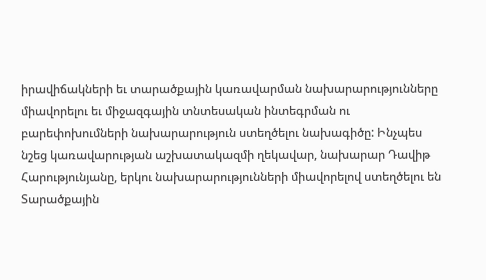իրավիճակների եւ տարածքային կառավարման նախարարությունները միավորելու եւ միջազգային տնտեսական ինտեգրման ու բարեփոխումների նախարարություն ստեղծելու նախագիծը: Ինչպես նշեց կառավարության աշխատակազմի ղեկավար, նախարար Դավիթ Հարությունյանը, երկու նախարարությունների միավորելով ստեղծելու են Տարածքային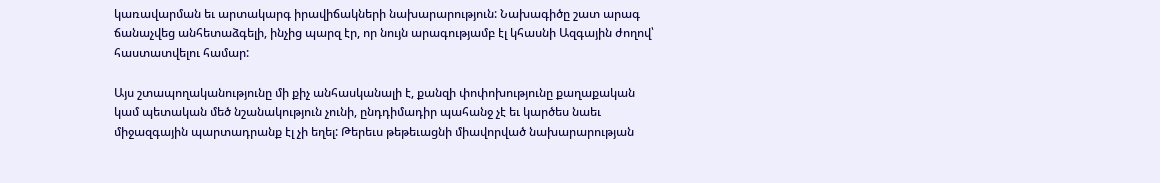կառավարման եւ արտակարգ իրավիճակների նախարարություն: Նախագիծը շատ արագ ճանաչվեց անհետաձգելի, ինչից պարզ էր, որ նույն արագությամբ էլ կհասնի Ազգային ժողով՝ հաստատվելու համար:

Այս շտապողականությունը մի քիչ անհասկանալի է, քանզի փոփոխությունը քաղաքական կամ պետական մեծ նշանակություն չունի, ընդդիմադիր պահանջ չէ եւ կարծես նաեւ միջազգային պարտադրանք էլ չի եղել: Թերեւս թեթեւացնի միավորված նախարարության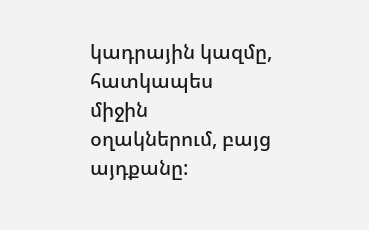կադրային կազմը, հատկապես միջին օղակներում, բայց այդքանը: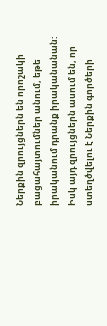Ներքին զրույցներն են որոշակի բացահայտումներ անում, եթե իրականում դրանք իրականանան: Իսկ այդ զրույցներն ասում են, որ ստեղծվելու է Ներքին գործերի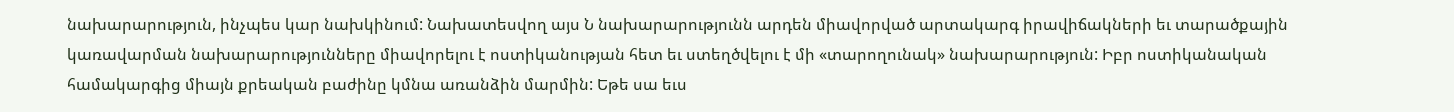նախարարություն, ինչպես կար նախկինում: Նախատեսվող այս Ն նախարարությունն արդեն միավորված արտակարգ իրավիճակների եւ տարածքային կառավարման նախարարությունները միավորելու է ոստիկանության հետ եւ ստեղծվելու է մի «տարողունակ» նախարարություն: Իբր ոստիկանական համակարգից միայն քրեական բաժինը կմնա առանձին մարմին: Եթե սա եւս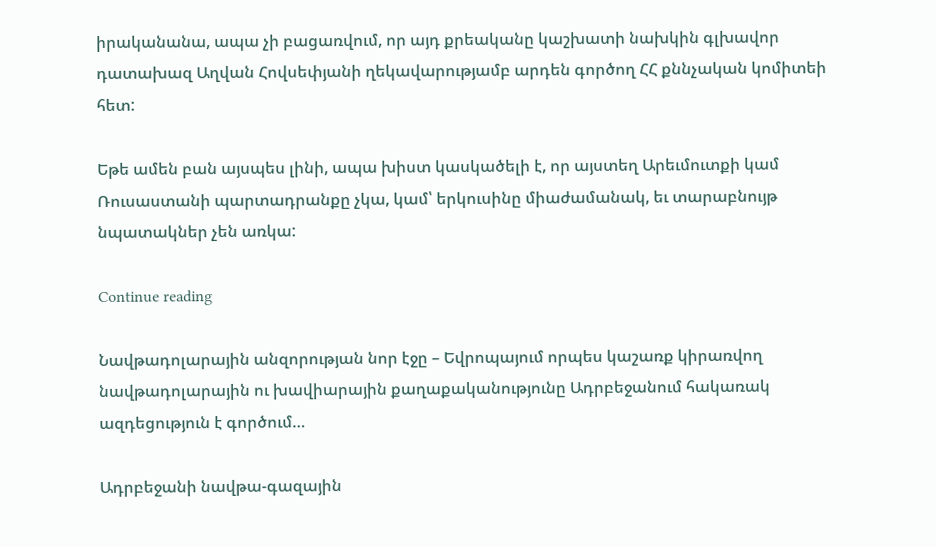իրականանա, ապա չի բացառվում, որ այդ քրեականը կաշխատի նախկին գլխավոր դատախազ Աղվան Հովսեփյանի ղեկավարությամբ արդեն գործող ՀՀ քննչական կոմիտեի հետ:

Եթե ամեն բան այսպես լինի, ապա խիստ կասկածելի է, որ այստեղ Արեւմուտքի կամ Ռուսաստանի պարտադրանքը չկա, կամ՝ երկուսինը միաժամանակ, եւ տարաբնույթ նպատակներ չեն առկա:

Continue reading

Նավթադոլարային անզորության նոր էջը – Եվրոպայում որպես կաշառք կիրառվող նավթադոլարային ու խավիարային քաղաքականությունը Ադրբեջանում հակառակ ազդեցություն է գործում…

Ադրբեջանի նավթա-գազային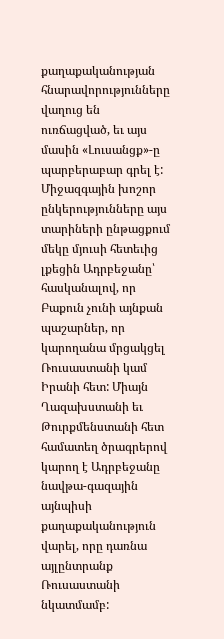քաղաքականության հնարավորությունները վաղուց են ուռճացված, եւ այս մասին «Լուսանցք»-ը պարբերաբար գրել է: Միջազգային խոշոր ընկերությունները այս տարիների ընթացքում մեկը մյուսի հետեւից լքեցին Ադրբեջանը՝ հասկանալով, որ Բաքուն չունի այնքան պաշարներ, որ կարողանա մրցակցել Ռուսաստանի կամ Իրանի հետ: Միայն Ղազախստանի եւ Թուրքմենստանի հետ համատեղ ծրագրերով կարող է Ադրբեջանը նավթա-գազային այնպիսի քաղաքականություն վարել, որը դառնա այլընտրանք Ռուսաստանի նկատմամբ: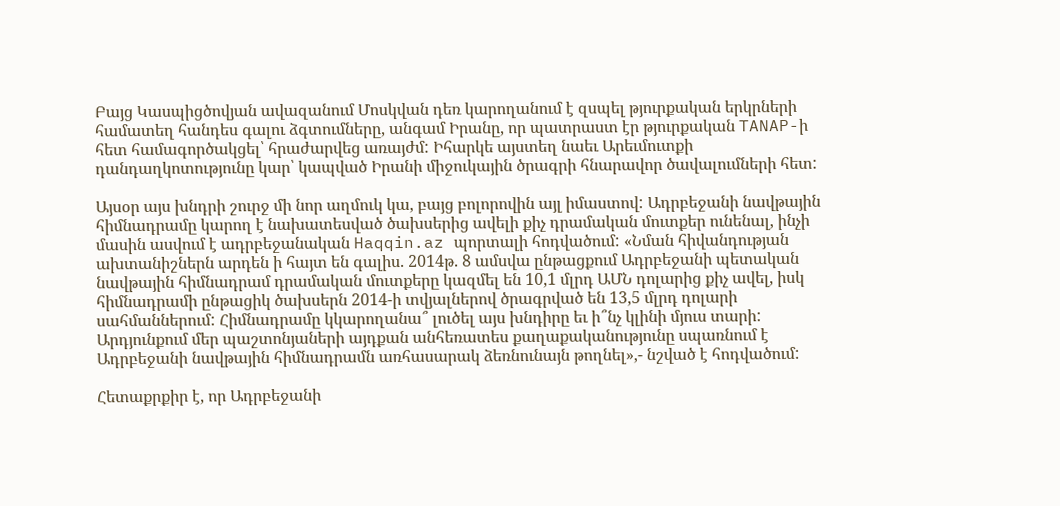Բայց Կասպիցծովյան ավազանում Մոսկվան դեռ կարողանում է զսպել թյուրքական երկրների համատեղ հանդես գալու ձգտումները, անգամ Իրանը, որ պատրաստ էր թյուրքական TANAP-ի հետ համագործակցել՝ հրաժարվեց առայժմ: Իհարկե այստեղ նաեւ Արեւմուտքի դանդաղկոտությունը կար՝ կապված Իրանի միջուկային ծրագրի հնարավոր ծավալումների հետ:

Այսօր այս խնդրի շուրջ մի նոր աղմուկ կա, բայց բոլորովին այլ իմաստով: Ադրբեջանի նավթային հիմնադրամը կարող է նախատեսված ծախսերից ավելի քիչ դրամական մուտքեր ունենալ, ինչի մասին ասվում է ադրբեջանական Haqqin.az պորտալի հոդվածում: «Նման հիվանդության ախտանիշներն արդեն ի հայտ են գալիս. 2014թ. 8 ամսվա ընթացքում Ադրբեջանի պետական նավթային հիմնադրամ դրամական մուտքերը կազմել են 10,1 մլրդ ԱՄՆ դոլարից քիչ ավել, իսկ հիմնադրամի ընթացիկ ծախսերն 2014-ի տվյալներով ծրագրված են 13,5 մլրդ դոլարի սահմաններում: Հիմնադրամը կկարողանա՞ լուծել այս խնդիրը եւ ի՞նչ կլինի մյուս տարի: Արդյունքում մեր պաշտոնյաների այդքան անհեռատես քաղաքականությունը սպառնում է Ադրբեջանի նավթային հիմնադրամն առհասարակ ձեռնունայն թողնել»,- նշված է հոդվածում:

Հետաքրքիր է, որ Ադրբեջանի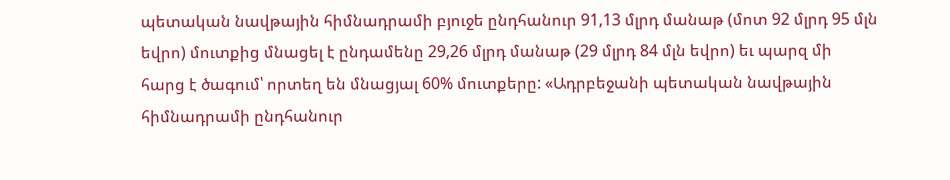պետական նավթային հիմնադրամի բյուջե ընդհանուր 91,13 մլրդ մանաթ (մոտ 92 մլրդ 95 մլն եվրո) մուտքից մնացել է ընդամենը 29,26 մլրդ մանաթ (29 մլրդ 84 մլն եվրո) եւ պարզ մի հարց է ծագում՝ որտեղ են մնացյալ 60% մուտքերը: «Ադրբեջանի պետական նավթային հիմնադրամի ընդհանուր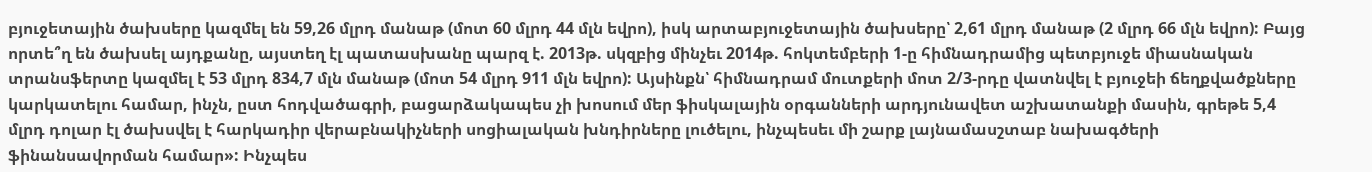բյուջետային ծախսերը կազմել են 59,26 մլրդ մանաթ (մոտ 60 մլրդ 44 մլն եվրո), իսկ արտաբյուջետային ծախսերը՝ 2,61 մլրդ մանաթ (2 մլրդ 66 մլն եվրո): Բայց որտե՞ղ են ծախսել այդքանը, այստեղ էլ պատասխանը պարզ է. 2013թ. սկզբից մինչեւ 2014թ. հոկտեմբերի 1-ը հիմնադրամից պետբյուջե միասնական տրանսֆերտը կազմել է 53 մլրդ 834,7 մլն մանաթ (մոտ 54 մլրդ 911 մլն եվրո): Այսինքն՝ հիմնադրամ մուտքերի մոտ 2/3-րդը վատնվել է բյուջեի ճեղքվածքները կարկատելու համար, ինչն, ըստ հոդվածագրի, բացարձակապես չի խոսում մեր ֆիսկալային օրգանների արդյունավետ աշխատանքի մասին, գրեթե 5,4 մլրդ դոլար էլ ծախսվել է հարկադիր վերաբնակիչների սոցիալական խնդիրները լուծելու, ինչպեսեւ մի շարք լայնամասշտաբ նախագծերի ֆինանսավորման համար»: Ինչպես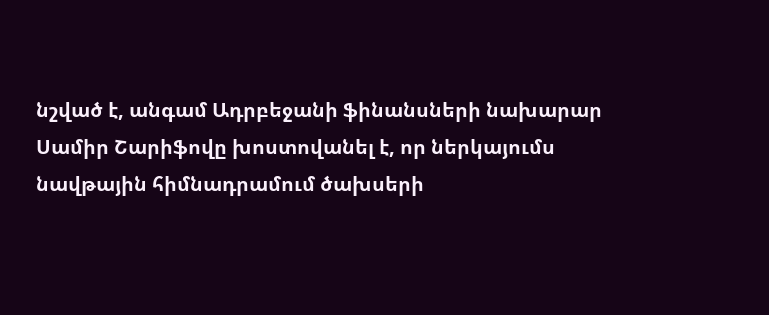նշված է, անգամ Ադրբեջանի ֆինանսների նախարար Սամիր Շարիֆովը խոստովանել է, որ ներկայումս նավթային հիմնադրամում ծախսերի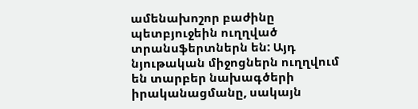ամենախոշոր բաժինը պետբյուջեին ուղղված տրանսֆերտներն են: Այդ նյութական միջոցներն ուղղվում են տարբեր նախագծերի իրականացմանը, սակայն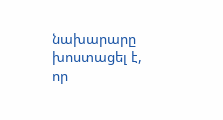նախարարը խոստացել է, որ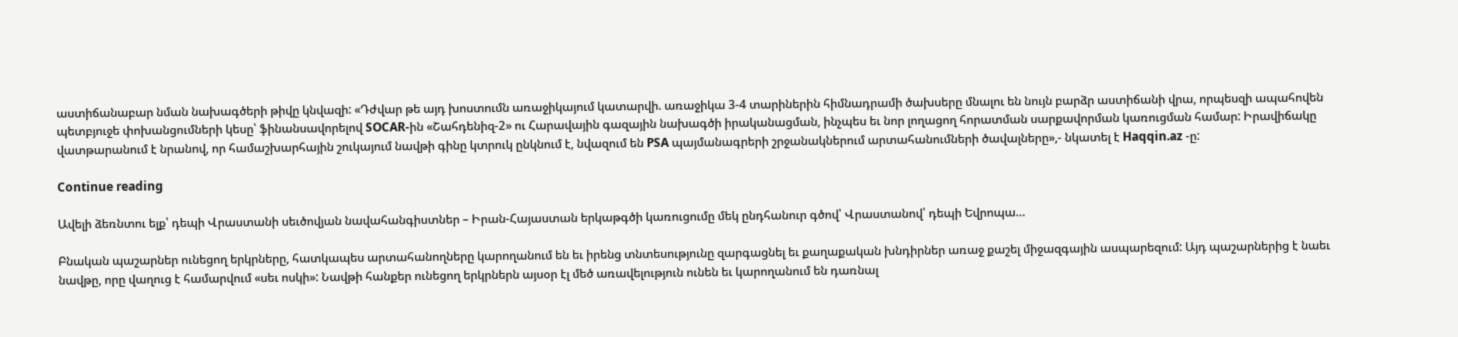աստիճանաբար նման նախագծերի թիվը կնվազի: «Դժվար թե այդ խոստումն առաջիկայում կատարվի. առաջիկա 3-4 տարիներին հիմնադրամի ծախսերը մնալու են նույն բարձր աստիճանի վրա, որպեսզի ապահովեն պետբյուջե փոխանցումների կեսը՝ ֆինանսավորելով SOCAR-ին «Շահդենիզ-2» ու Հարավային գազային նախագծի իրականացման, ինչպես եւ նոր լողացող հորատման սարքավորման կառուցման համար: Իրավիճակը վատթարանում է նրանով, որ համաշխարհային շուկայում նավթի գինը կտրուկ ընկնում է, նվազում են PSA պայմանագրերի շրջանակներում արտահանումների ծավալները»,- նկատել է Haqqin.az -ը:

Continue reading

Ավելի ձեռնտու ելք՝ դեպի Վրաստանի սեւծովյան նավահանգիստներ – Իրան-Հայաստան երկաթգծի կառուցումը մեկ ընդհանուր գծով՝ Վրաստանով՝ դեպի Եվրոպա…

Բնական պաշարներ ունեցող երկրները, հատկապես արտահանողները կարողանում են եւ իրենց տնտեսությունը զարգացնել եւ քաղաքական խնդիրներ առաջ քաշել միջազգային ասպարեզում: Այդ պաշարներից է նաեւ նավթը, որը վաղուց է համարվում «սեւ ոսկի»: Նավթի հանքեր ունեցող երկրներն այսօր էլ մեծ առավելություն ունեն եւ կարողանում են դառնալ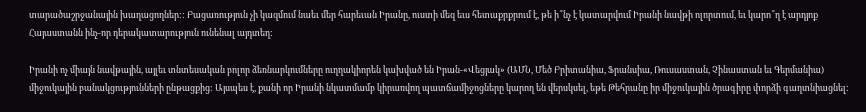տարածաշրջանային խաղացողներ:: Բացառություն չի կազմում նաեւ մեր հարեւան Իրանը, ուստի մեզ եւս հետաքրքրում է, թե ի՞նչ է կատարվում Իրանի նավթի ոլորտում, եւ կարո՞ղ է արդյոք Հայաստանն ինչ-որ դերակատարություն ունենալ այդտեղ:

Իրանի ոչ միայն նավթային, այլեւ տնտեսական բոլոր ձեռնարկումները ուղղակիորեն կախված են Իրան-«Վեցյակ» (ԱՄՆ, Մեծ Բրիտանիա, Ֆրանսիա, Ռուսաստան, Չինաստան եւ Գերմանիա) միջուկային բանակցությունների ընթացքից: Այսպես է, քանի որ Իրանի նկատմամբ կիրառվող պատճամիջոցները կարող են վերսկսել, եթե Թեհրանը իր միջուկային ծրագիրը փորձի գաղտնիացնել: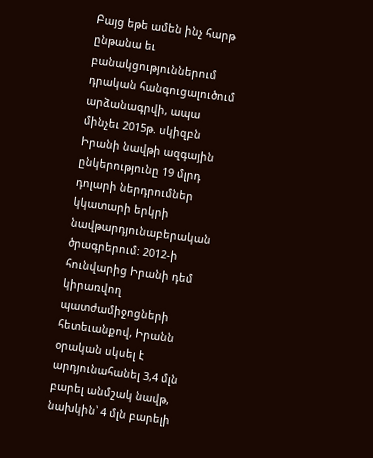Բայց եթե ամեն ինչ հարթ ընթանա եւ բանակցություններում դրական հանգուցալուծում արձանագրվի, ապա մինչեւ 2015թ. սկիզբն Իրանի նավթի ազգային ընկերությունը 19 մլրդ դոլարի ներդրումներ կկատարի երկրի նավթարդյունաբերական ծրագրերում: 2012-ի հունվարից Իրանի դեմ կիրառվող պատժամիջոցների հետեւանքով, Իրանն օրական սկսել է արդյունահանել 3,4 մլն բարել անմշակ նավթ, նախկին՝ 4 մլն բարելի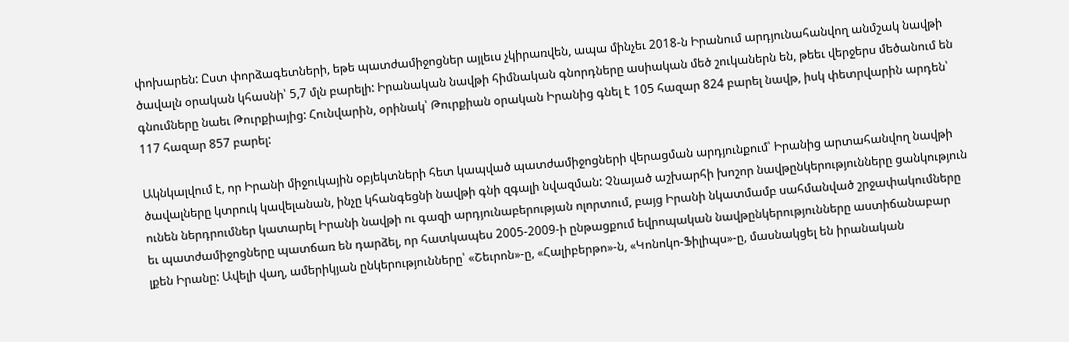փոխարեն: Ըստ փորձագետների, եթե պատժամիջոցներ այլեւս չկիրառվեն, ապա մինչեւ 2018-ն Իրանում արդյունահանվող անմշակ նավթի ծավալն օրական կհասնի՝ 5,7 մլն բարելի: Իրանական նավթի հիմնական գնորդները ասիական մեծ շուկաներն են, թեեւ վերջերս մեծանում են գնումները նաեւ Թուրքիայից: Հունվարին, օրինակ՝ Թուրքիան օրական Իրանից գնել է 105 հազար 824 բարել նավթ, իսկ փետրվարին արդեն՝ 117 հազար 857 բարել:

Ակնկալվում է, որ Իրանի միջուկային օբյեկտների հետ կապված պատժամիջոցների վերացման արդյունքում՝ Իրանից արտահանվող նավթի ծավալները կտրուկ կավելանան, ինչը կհանգեցնի նավթի գնի զգալի նվազման: Չնայած աշխարհի խոշոր նավթընկերությունները ցանկություն ունեն ներդրումներ կատարել Իրանի նավթի ու գազի արդյունաբերության ոլորտում, բայց Իրանի նկատմամբ սահմանված շրջափակումները եւ պատժամիջոցները պատճառ են դարձել, որ հատկապես 2005-2009-ի ընթացքում եվրոպական նավթընկերությունները աստիճանաբար լքեն Իրանը: Ավելի վաղ, ամերիկյան ընկերությունները՝ «Շեւրոն»-ը, «Հալիբերթո»-ն, «Կոնոկո-Ֆիլիպս»-ը, մասնակցել են իրանական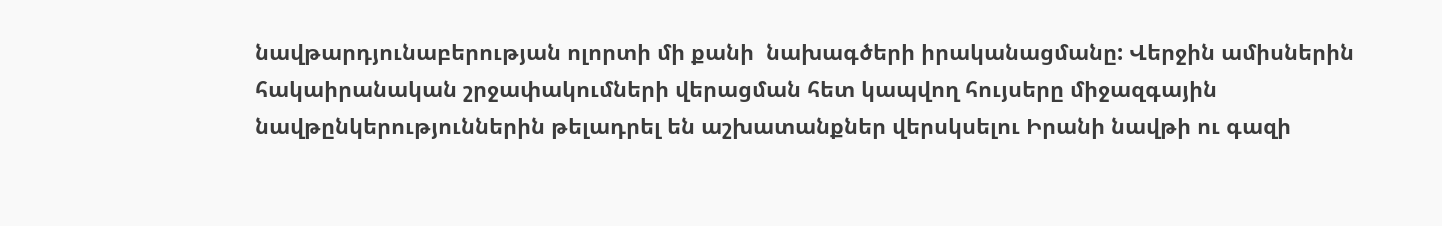նավթարդյունաբերության ոլորտի մի քանի  նախագծերի իրականացմանը: Վերջին ամիսներին հակաիրանական շրջափակումների վերացման հետ կապվող հույսերը միջազգային նավթընկերություններին թելադրել են աշխատանքներ վերսկսելու Իրանի նավթի ու գազի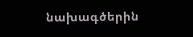նախագծերին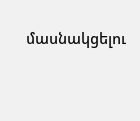մասնակցելու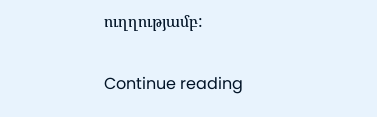ուղղությամբ:

Continue reading